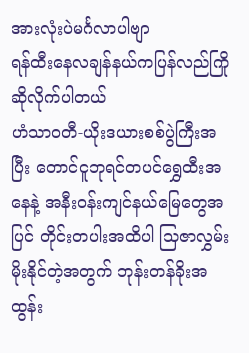အားလုံးပဲမင်္ဂလာပါဗျာ
ရန်ထီးနေလချန်နယ်ကပြန်လည်ကြိုဆိုလိုက်ပါတယ်
ဟံသာဝတီ-ယိုးဒယားစစ်ပွဲကြီးအပြီး တောင်ငူဘုရင်တပင်ရွှေထီးအနေနဲ့ အနီးဝန်းကျင်နယ်မြေတွေအပြင် တိုင်းတပါးအထိပါ သြဇာလွှမ်းမိုးနိုင်တဲ့အတွက် ဘုန်းတန်ခိုးအထွန်း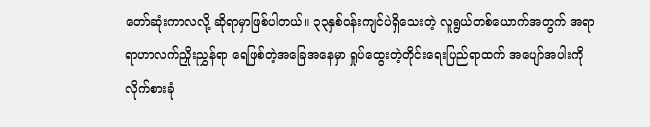တော်ဆုံးကာလလို့ ဆိုရာမှာဖြစ်ပါတယ်။ ၃၃နှစ်ဝန်းကျင်ပဲရှိသေးတဲ့ လူရွယ်တစ်ယောက်အတွက် အရာရာဟာလက်ညှိုးညွှန်ရာ ရေဖြစ်တဲ့အခြေအနေမှာ ရှုပ်ထွေးတဲ့တိုင်းရေးပြည်ရာထက် အပျော်အပါးကို လိုက်စားခုံ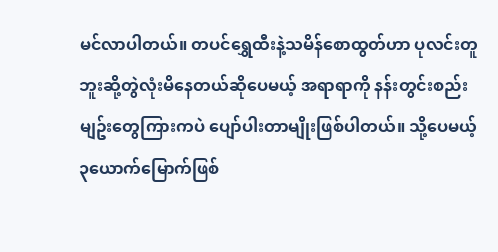မင်လာပါတယ်။ တပင်ရွှေထီးနဲ့သမိန်စောထွတ်ဟာ ပုလင်းတူဘူးဆို့တွဲလုံးမိနေတယ်ဆိုပေမယ့် အရာရာကို နန်းတွင်းစည်းမျဥ်းတွေကြားကပဲ ပျော်ပါးတာမျိုးဖြစ်ပါတယ်။ သို့ပေမယ့် ၃ယောက်မြောက်ဖြစ်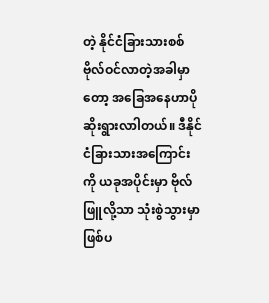တဲ့ နိုင်ငံခြားသားစစ်ဗိုလ်ဝင်လာတဲ့အခါမှာတော့ အခြေအနေဟာပိုဆိုးရွားလာါတယ်။ ဒီနိုင်ငံခြားသားအကြောင်းကို ယခုအပိုင်းမှာ ဗိုလ်ဖြူလို့သာ သုံးစွဲသွားမှာဖြစ်ပ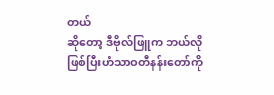တယ်
ဆိုတော့ ဒီဗိုလ်ဖြူက ဘယ်လိုဖြစ်ပြီးဟံသာဝတီနန်းတော်ကို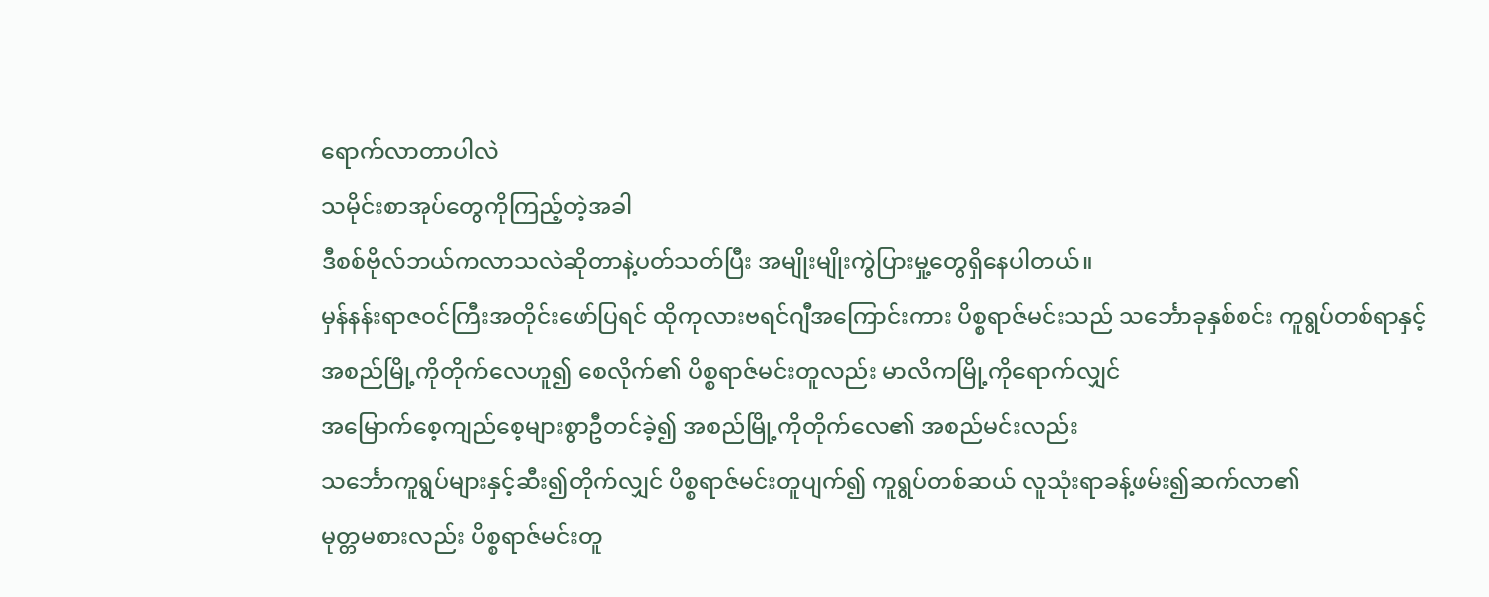ရောက်လာတာပါလဲ
သမိုင်းစာအုပ်တွေကိုကြည့်တဲ့အခါ
ဒီစစ်ဗိုလ်ဘယ်ကလာသလဲဆိုတာနဲ့ပတ်သတ်ပြီး အမျိုးမျိုးကွဲပြားမှု့တွေရှိနေပါတယ်။
မှန်နန်းရာဇဝင်ကြီးအတိုင်းဖော်ပြရင် ထိုကုလားဗရင်ဂျီအကြောင်းကား ပိစ္စရာဇ်မင်းသည် သင်္ဘောခုနှစ်စင်း ကူရွပ်တစ်ရာနှင့်
အစည်မြို့ကိုတိုက်လေဟူ၍ စေလိုက်၏ ပိစ္စရာဇ်မင်းတူလည်း မာလိကမြို့ကိုရောက်လျှင်
အမြောက်စေ့ကျည်စေ့များစွာဦတင်ခဲ့၍ အစည်မြို့ကိုတိုက်လေ၏ အစည်မင်းလည်း
သင်္ဘောကူရွပ်များနှင့်ဆီး၍တိုက်လျှင် ပိစ္စရာဇ်မင်းတူပျက်၍ ကူရွပ်တစ်ဆယ် လူသုံးရာခန့်ဖမ်း၍ဆက်လာ၏
မုတ္တမစားလည်း ပိစ္စရာဇ်မင်းတူ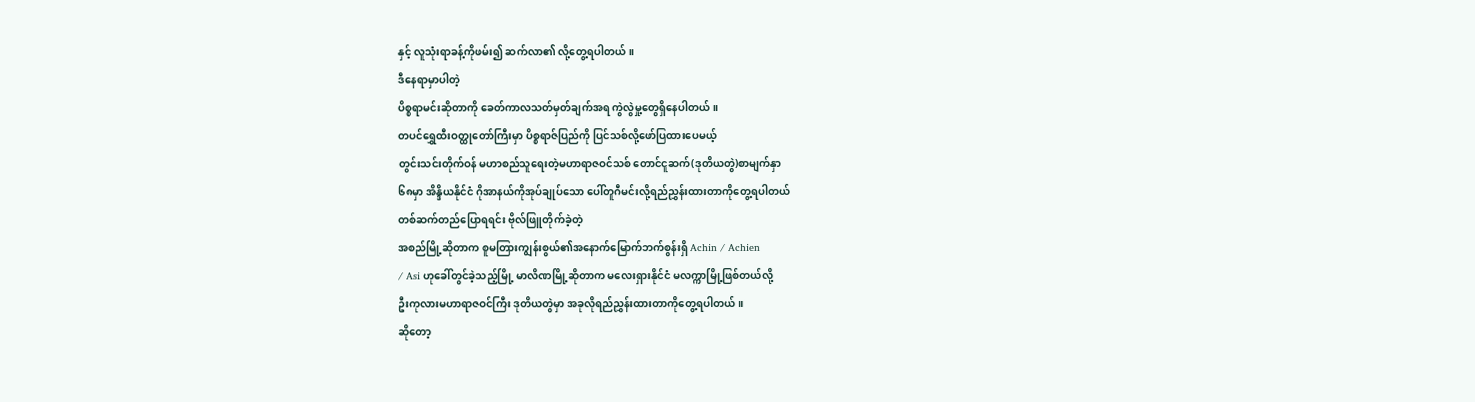နှင့် လူသုံးရာခန့်ကိုဖမ်း၍ ဆက်လာ၏ လို့တွေ့ရပါတယ်။
ဒီနေရာမှာပါတဲ့
ပိစ္စရာမင်းဆိုတာကို ခေတ်ကာလသတ်မှတ်ချက်အရ ကွဲလွဲမှု့တွေရှိနေပါတယ်။
တပင်ရွှေထီးဝတ္ထုတော်ကြီးမှာ ပိစ္စရာဇ်ပြည်ကို ပြင်သစ်လို့ဖော်ပြထားပေမယ့်
တွင်းသင်းတိုက်ဝန် မဟာစည်သူရေးတဲ့မဟာရာဇဝင်သစ် တောင်ငူဆက်(ဒုတိယတွဲ)စာမျက်နှာ
၆၈မှာ အိန္ဒိယနိုင်ငံ ဂိုအာနယ်ကိုအုပ်ချုပ်သော ပေါ်တူဂီမင်းလို့ရည်ညွှန်းထားတာကိုတွေ့ရပါတယ်
တစ်ဆက်တည်ပြောရရင်း ဗိုလ်ဖြူတိုက်ခဲ့တဲ့
အစည်မြို့ဆိုတာက စူမတြားကျွန်းစွယ်၏အနောက်မြောက်ဘက်စွန်းရှိ Achin / Achien
/ Asi ဟုခေါ်တွင်ခဲ့သည့်မြို့ မာလိဏမြို့ဆိုတာက မလေးရှားနိုင်ငံ မလက္ကာမြို့ဖြစ်တယ်လို့
ဦးကုလားမဟာရာဇဝင်ကြီး ဒုတိယတွဲမှာ အခုလိုရည်ညွှန်းထားတာကိုတွေ့ရပါတယ်။
ဆိုတော့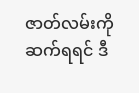ဇာတ်လမ်းကိုဆက်ရရင် ဒီ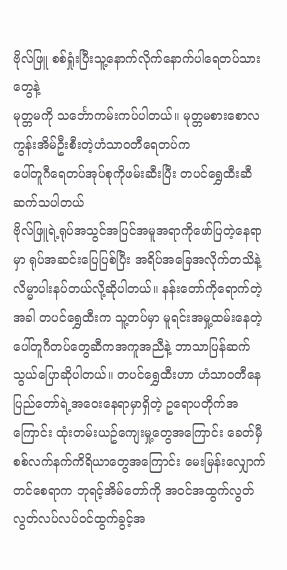ဗိုလ်ဖြူ စစ်ရှုံးပြီးသူ့နောက်လိုက်နောက်ပါရေတပ်သားတွေနဲ့
မုတ္တမကို သင်္ဘောကမ်းကပ်ပါတယ်။ မုတ္တမစားစောလကွန်းအိမ်ဦးစီးတဲ့ဟံသာဝတီရေတပ်က
ပေါ်တူဂီရေတပ်အုပ်စုကိုဖမ်းဆီးပြီး တပင်ရွှေထီးဆီဆက်သပါတယ်
ဗိုလ်ဖြူရဲ့ရုပ်အသွင်အပြင်အမူအရာကိုဖော်ပြတဲ့နေရာမှာ ရုပ်အဆင်းပြေပြစ်ပြီး အရိပ်အခြေအလိုက်တသိနဲ့ လိမ္မာပါးနပ်တယ်လို့ဆိုပါတယ်။ နန်းတော်ကိုရောက်တဲ့အခါ တပင်ရွှေထီးက သူ့တပ်မှာ မူရင်းအမှု့ထမ်းနေတဲ့ပေါ်တူဂီတပ်တွေဆီကအကူအညီနဲ့ ဘာသာပြန်ဆက်သွယ်ပြောဆိုပါတယ်။ တပင်ရွှေထီးဟာ ဟံသာဝတီနေပြည်တော်ရဲ့အဝေးနေရာမှာရှိတဲ့ ဥရောပတိုက်အကြောင်း ထုံးတမ်းယဥ်ကျေးမှု့တွေအကြောင်း ခေတ်မှီစစ်လက်နက်ကိရိယာတွေအကြောင်း မေးမြန်းလျှောက်တင်စေရာက ဘုရင့်အိမ်တော်ကို အဝင်အထွက်လွတ်လွတ်လပ်လပ်ဝင်ထွက်ခွင့်အ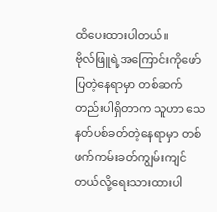ထိပေးထားပါတယ်။
ဗိုလ်ဖြူရဲ့အကြောင်းကိုဖော်ပြတဲ့နေရာမှာ တစ်ဆက်တည်းပါရှိတာက သူဟာ သေနတ်ပစ်ခတ်တဲ့နေရာမှာ တစ်ဖက်ကမ်းခတ်ကျွမ်းကျင်တယ်လို့ရေးသားထားပါ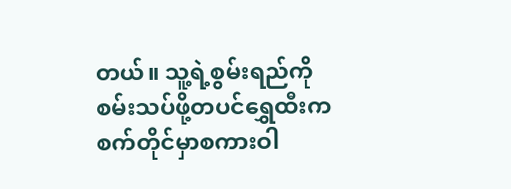တယ်။ သူ့ရဲ့စွမ်းရည်ကို စမ်းသပ်ဖို့တပင်ရွှေထီးက စက်တိုင်မှာစကားဝါ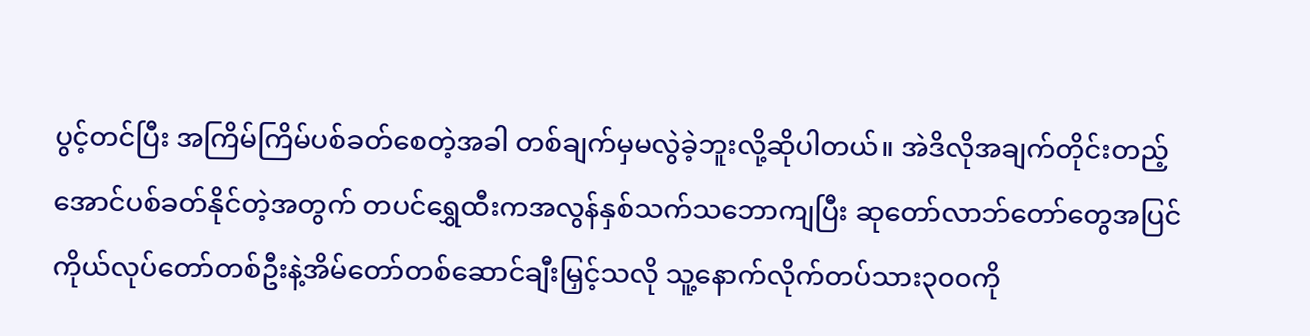ပွင့်တင်ပြီး အကြိမ်ကြိမ်ပစ်ခတ်စေတဲ့အခါ တစ်ချက်မှမလွဲခဲ့ဘူးလို့ဆိုပါတယ်။ အဲဒိလိုအချက်တိုင်းတည့်အောင်ပစ်ခတ်နိုင်တဲ့အတွက် တပင်ရွှေထီးကအလွန်နှစ်သက်သဘောကျပြီး ဆုတော်လာဘ်တော်တွေအပြင် ကိုယ်လုပ်တော်တစ်ဦးနဲ့အိမ်တော်တစ်ဆောင်ချီးမြှင့်သလို သူ့နောက်လိုက်တပ်သား၃၀၀ကို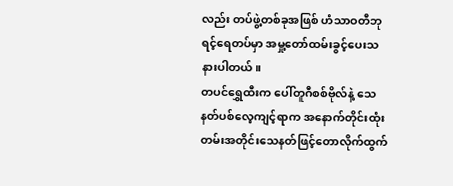လည်း တပ်ဖွဲ့တစ်ခုအဖြစ် ဟံသာဝတီဘုရင့်ရေတပ်မှာ အမှု့တော်ထမ်းခွင့်ပေးသနားပါတယ်။
တပင်ရွှေထီးက ပေါ်တူဂီစစ်ဗိုလ်နဲ့ သေနတ်ပစ်လေ့ကျင့်ရာက အနောက်တိုင်းထုံးတမ်းအတိုင်းသေနတ်ဖြင့်တောလိုက်ထွက်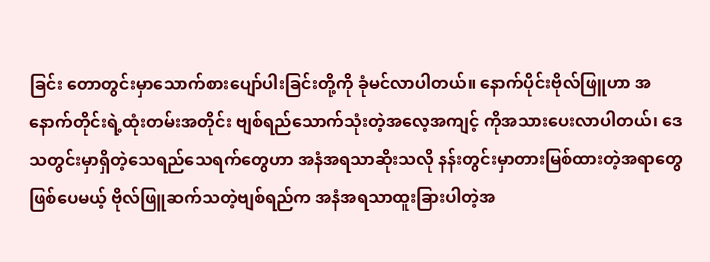ခြင်း တောတွင်းမှာသောက်စားပျော်ပါးခြင်းတို့ကို ခုံမင်လာပါတယ်။ နောက်ပိုင်းဗိုလ်ဖြူဟာ အနောက်တိုင်းရဲ့ထုံးတမ်းအတိုင်း ဗျစ်ရည်သောက်သုံးတဲ့အလေ့အကျင့် ကိုအသားပေးလာပါတယ်၊ ဒေသတွင်းမှာရှိတဲ့သေရည်သေရက်တွေဟာ အနံအရသာဆိုးသလို နန်းတွင်းမှာတားမြစ်ထားတဲ့အရာတွေဖြစ်ပေမယ့် ဗိုလ်ဖြူဆက်သတဲ့ဗျစ်ရည်က အနံအရသာထူးခြားပါတဲ့အ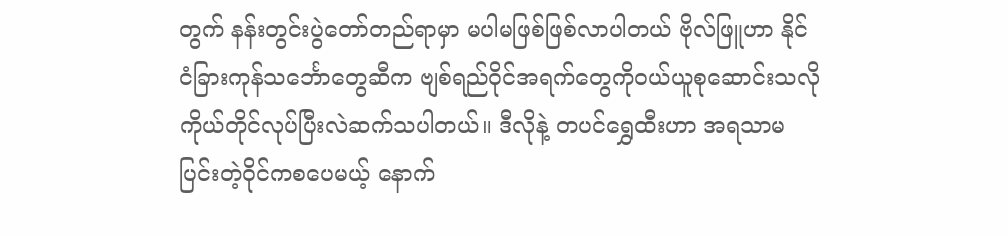တွက် နန်းတွင်းပွဲတော်တည်ရာမှာ မပါမဖြစ်ဖြစ်လာပါတယ် ဗိုလ်ဖြူဟာ နိုင်ငံခြားကုန်သင်္ဘောတွေဆီက ဗျစ်ရည်ဝိုင်အရက်တွေကိုဝယ်ယူစုဆောင်းသလို ကိုယ်တိုင်လုပ်ပြီးလဲဆက်သပါတယ်။ ဒီလိုနဲ့ တပင်ရွှေထီးဟာ အရသာမပြင်းတဲ့ဝိုင်ကစပေမယ့် နောက်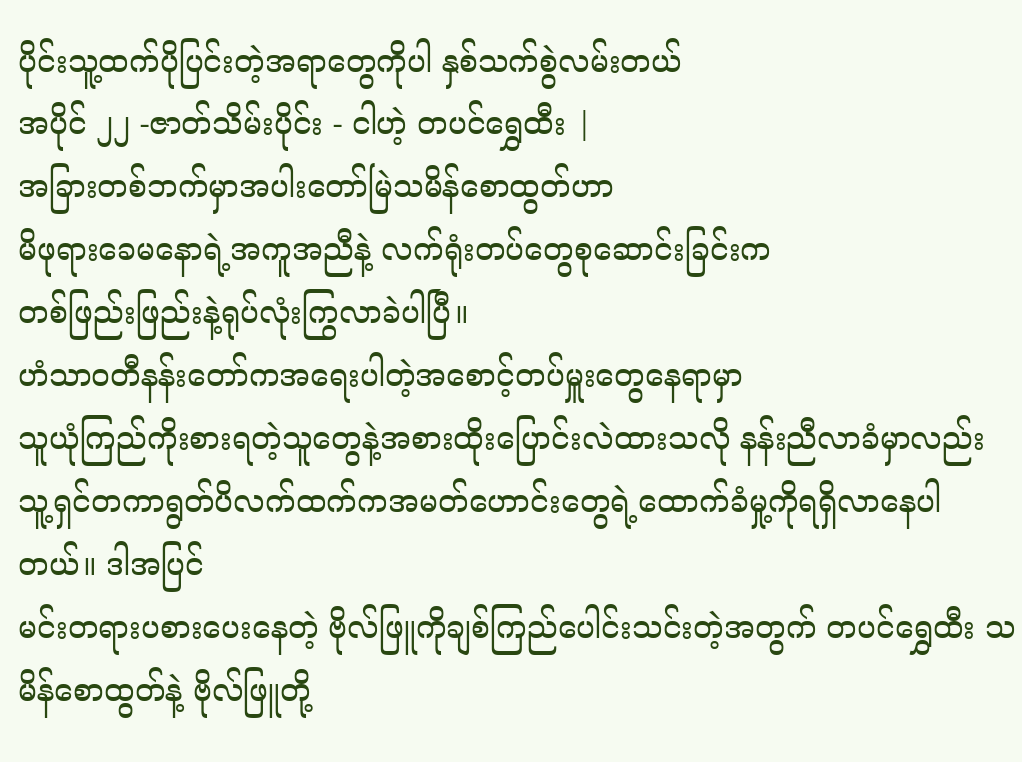ပိုင်းသူ့ထက်ပိုပြင်းတဲ့အရာတွေကိုပါ နှစ်သက်စွဲလမ်းတယ်
အပိုင် ၂၂ -ဇာတ်သိမ်းပိုင်း - ငါဟဲ့ တပင်ရွှေထီး |
အခြားတစ်ဘက်မှာအပါးတော်မြဲသမိန်စောထွတ်ဟာ
မိဖုရားခေမနောရဲ့အကူအညီနဲ့ လက်ရုံးတပ်တွေစုဆောင်းခြင်းက
တစ်ဖြည်းဖြည်းနဲ့ရုပ်လုံးကြွလာခဲပါပြီ။
ဟံသာဝတီနန်းတော်ကအရေးပါတဲ့အစောင့်တပ်မှူးတွေနေရာမှာ
သူယုံကြည်ကိုးစားရတဲ့သူတွေနဲ့အစားထိုးပြောင်းလဲထားသလို နန်းညီလာခံမှာလည်း
သူ့ရှင်တကာရွတ်ပိလက်ထက်ကအမတ်ဟောင်းတွေရဲ့ထောက်ခံမှု့ကိုရရှိလာနေပါတယ်။ ဒါအပြင်
မင်းတရားပစားပေးနေတဲ့ ဗိုလ်ဖြူကိုချစ်ကြည်ပေါင်းသင်းတဲ့အတွက် တပင်ရွှေထီး သမိန်စောထွတ်နဲ့ ဗိုလ်ဖြူတို့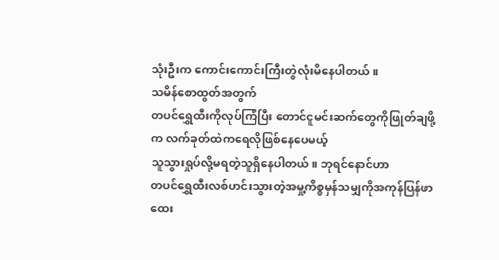သုံးဦးက ကောင်းကောင်းကြီးတွဲလုံးမိနေပါတယ် ။
သမိန်စောထွတ်အတွက်
တပင်ရွှေထီးကိုလုပ်ကြံပြီး တောင်ငူမင်းဆက်တွေကိုဖြုတ်ချဖို့က လက်ခုတ်ထဲကရေလိုဖြစ်နေပေမယ့်
သူသွားရှုပ်လို့မရတဲ့သူရှိနေပါတယ်။ ဘုရင်နောင်ဟာ
တပင်ရွှေထီးလစ်ဟင်းသွားတဲ့အမှု့ကိစ္စမှန်သမျှကိုအကုန်ပြန်ဖာထေး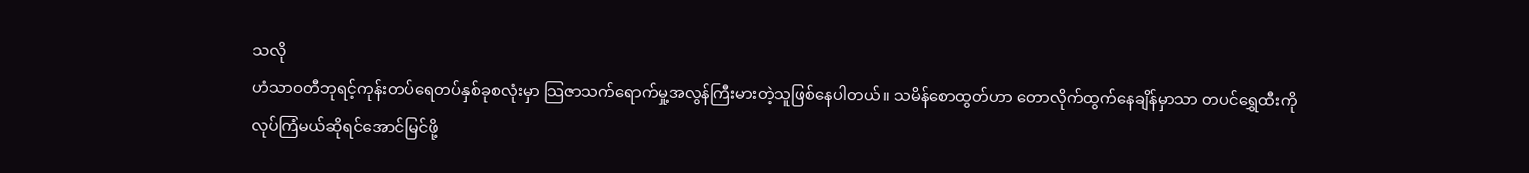သလို
ဟံသာဝတီဘုရင့်ကုန်းတပ်ရေတပ်နှစ်ခုစလုံးမှာ သြဇာသက်ရောက်မှု့အလွန်ကြီးမားတဲ့သူဖြစ်နေပါတယ်။ သမိန်စောထွတ်ဟာ တောလိုက်ထွက်နေချိန်မှာသာ တပင်ရွှေထီးကိုလုပ်ကြံမယ်ဆိုရင်အောင်မြင်ဖို့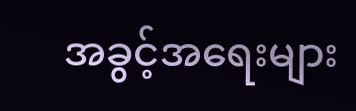အခွင့်အရေးများ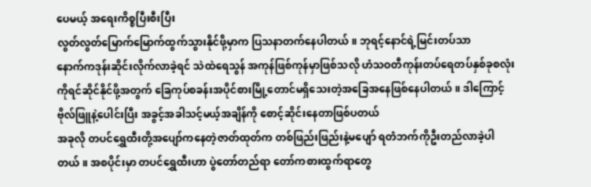ပေမယ့် အရေးကိစ္စပြီးစီးပြီး
လွတ်လွတ်မြောက်မြောက်ထွက်သွားနိုင်ဖို့မှာက ပြသနာတက်နေပါတယ်။ ဘုရင့်နောင်ရဲ့မြင်းတပ်သာ
နောက်ကဒုန်းဆိုင်းလိုက်လာခဲ့ရင် သဲထဲရေသွန် အကုန်ဖြစ်ကုန်မှာဖြစ်သလို ဟံသဝတီကုန်းတပ်ရေတပ်နှစ်ခုစလုံးကိုရင်ဆိုင်နိုင်ဖို့အတွက် ခြေကုပ်စခန်းအပိုင်စားမြို့တောင်မရှိသေးတဲ့အခြေအနေဖြစ်နေပါတယ်။ ဒါကြောင့် ဗိုလ်ဖြူနဲ့ပေါင်းပြီး အခွင့်အခါသင့်မယ့်အချိန်ကို စောင့်ဆိုင်းနေတာဖြစ်ပတယ်
အခုလို တပင်ရွှေထီးတို့အပျော်ကနေတဲ့ဇာတ်ထုတ်က တစ်ဖြည်းဖြည်းနဲ့မပျော် ရတဲံဘက်ကိုဦးတည်လာခဲ့ပါတယ်။ အစပိုင်းမှာ တပင်ရွှေထီးဟာ ပွဲတော်တည်ရာ တော်ကစားထွက်ရာတွေ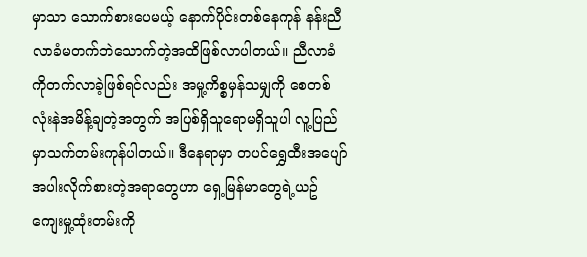မှာသာ သောက်စားပေမယ့် နောက်ပိုင်းတစ်နေကုန် နန်းညီလာခံမတက်ဘဲသောက်တဲ့အထိဖြစ်လာပါတယ်။ ညီလာခံကိုတက်လာခဲ့ဖြစ်ရင်လည်း အမှု့ကိစ္စမှန်သမျှကို စေတစ်လုံးနဲအမိန့်ချတဲ့အတွက် အပြစ်ရှိသူရောမရှိသူပါ လူ့ပြည်မှာသက်တမ်းကုန်ပါတယ်။ ဒီနေရာမှာ တပင်ရွှေထီးအပျော်အပါးလိုက်စားတဲ့အရာတွေဟာ ရှေ့မြန်မာတွေရဲ့ယဥ်ကျေးမှု့ထုံးတမ်းကို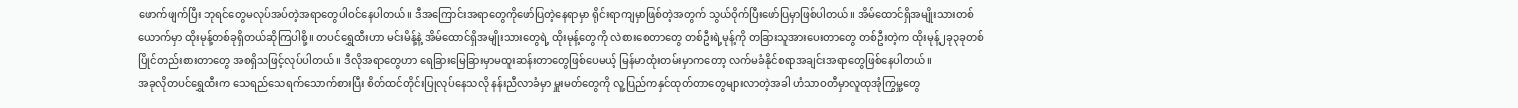ဖောက်ဖျက်ပြီး ဘုရင်တွေမလုပ်အပ်တဲ့အရာတွေပါဝင်နေပါတယ်။ ဒီအကြောင်းအရာတွေကိုဖော်ပြတဲ့နေရာမှာ ရိုင်းရာကျမှာဖြစ်တဲ့အတွက် သွယ်ဝိုက်ပြီးဖော်ပြမှာဖြစ်ပါတယ်။ အိမ်ထောင်ရှိအမျိုးသားတစ်ယောက်မှာ ထိုးမုန့်တစ်ခုရှိတယ်ဆိုကြပါစို့။ တပင်ရွှေထီးဟာ မင်းမိန့်နဲ့ အိမ်ထောင်ရှိအမျိုးသားတွေရဲ့ ထိုးမုန့်တွေကို လဲစားစေတာတွေ တစ်ဦးရဲ့မုန့်ကို တခြားသူအားပေးတာတွေ တစ်ဦးတဲ့က ထိုးမုန့်၂ခု၃ခုတစ်ပြိုင်တည်းစားတာတွေ အစရှိသဖြင့်လုပ်ပါတယ်။ ဒီလိုအရာတွေဟာ ရေခြားမြေခြားမှာမထူးဆန်းတာတွေဖြစ်ပေမယ့် မြန်မာထုံးတမ်းမှာကတော့ လက်မခံနိုင်စရာအချင်းအရာတွေဖြစ်နေပါတယ်။
အခုလိုတပင်ရွှေထီးက သေရည်သေရက်သောက်စားပြီး စိတ်ထင်တိုင်းပြုလုပ်နေသလို နန်းညီလာခံမှာ မှူးမတ်တွေကို လူ့ပြည်ကနှင်ထုတ်တာတွေများလာတဲ့အခါ ဟံသာဝတီမှာလူထုအုံကြွမှု့တွေ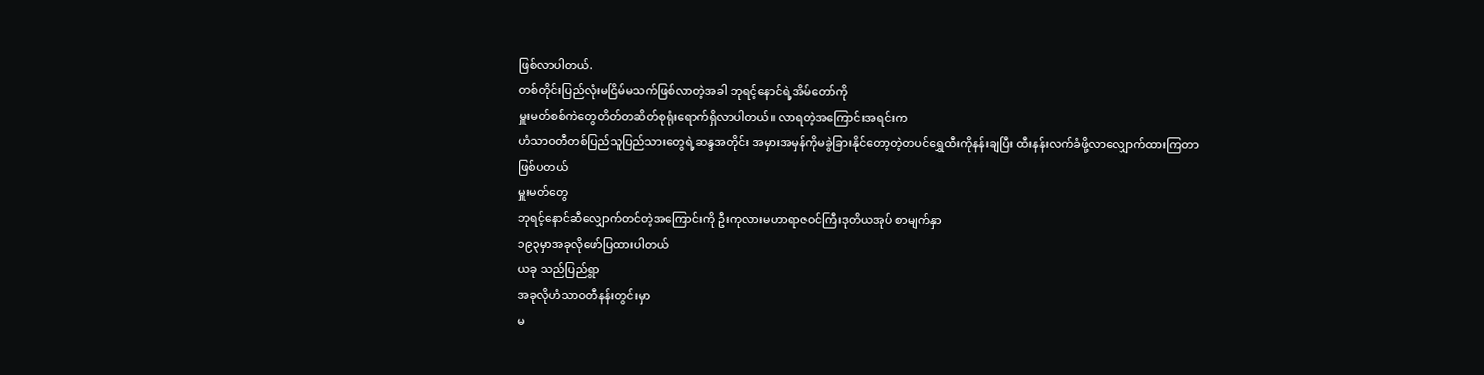ဖြစ်လာပါတယ်.
တစ်တိုင်းပြည်လုံးမငြိမ်မသက်ဖြစ်လာတဲ့အခါ ဘုရင့်နောင်ရဲ့အိမ်တော်ကို
မှူးမတ်စစ်ကဲတွေတိတ်တဆိတ်စုရုံးရောက်ရှိလာပါတယ်။ လာရတဲ့အကြောင်းအရင်းက
ဟံသာဝတီတစ်ပြည်သူပြည်သားတွေရဲ့ဆန္ဒအတိုင်း အမှားအမှန်ကိုမခွဲခြားနိုင်တော့တဲ့တပင်ရွှေထီးကိုနန်းချပြီး ထီးနန်းလက်ခံဖို့လာလျှောက်ထားကြတာဖြစ်ပတယ်
မှူးမတ်တွေ
ဘုရင့်နောင်ဆီလျှောက်တင်တဲ့အကြောင်းကို ဦးကုလားမဟာရာဇဝင်ကြီးဒုတိယအုပ် စာမျက်နှာ
၁၉၃မှာအခုလိုဖော်ပြထားပါတယ်
ယခု သည်ပြည်ရွာ
အခုလိုဟံသာဝတီနန်းတွင်းမှာ
မ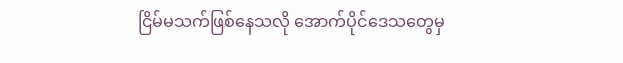ငြိမ်မသက်ဖြစ်နေသလို အောက်ပိုင်ဒေသတွေမှ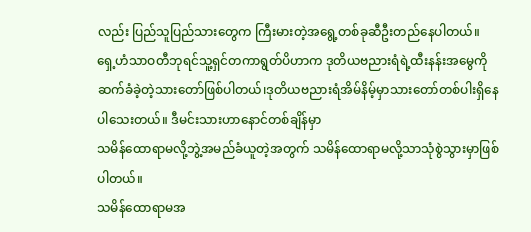လည်း ပြည်သူပြည်သားတွေက ကြီးမားတဲ့အရွေ့တစ်ခုဆီဦးတည်နေပါတယ်။
ရှေ့ဟံသာဝတီဘုရင်သူ့ရှင်တကာရွတ်ပိဟာက ဒုတိယဗညားရံရဲ့ထီးနန်းအမွေကိုဆက်ခံခဲ့တဲ့သားတော်ဖြစ်ပါတယ်၊ဒုတိယဗညားရံအိမ်နိမ့်မှာသားတော်တစ်ပါးရှိနေပါသေးတယ်။ ဒီမင်းသားဟာနောင်တစ်ချိန်မှာ
သမိန်ထောရာမလို့ဘွဲ့အမည်ခံယူတဲ့အတွက် သမိန်ထောရာမလို့သာသုံစွဲသွားမှာဖြစ်ပါတယ်။
သမိန်ထောရာမအ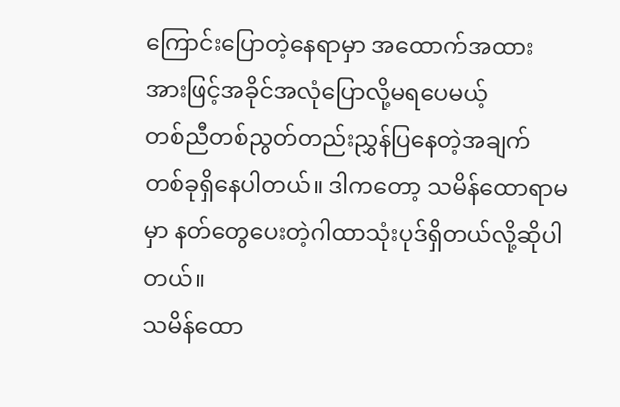ကြောင်းပြောတဲ့နေရာမှာ အထောက်အထားအားဖြင့်အခိုင်အလုံပြောလို့မရပေမယ့်
တစ်ညီတစ်ညွတ်တည်းညွှန်ပြနေတဲ့အချက်တစ်ခုရှိနေပါတယ်။ ဒါကတော့ သမိန်ထောရာမမှာ နတ်တွေပေးတဲ့ဂါထာသုံးပုဒ်ရှိတယ်လို့ဆိုပါတယ်။
သမိန်ထော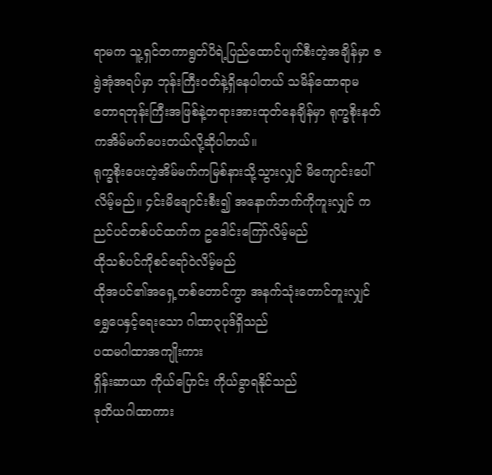ရာမက သူ့ရှင်တကာရွတ်ပိရဲ့ပြည်ထောင်ပျက်စီးတဲ့အချိန်မှာ ဇရွဲအုံအရပ်မှာ ဘုန်းကြီးဝတ်နဲ့ရှိနေပါတယ် သမိန်ထောရာမ တောရဘုန်းကြီးအဖြစ်နဲ့တရားအားထုတ်နေချိန်မှာ ရုက္ခစိုးနတ်ကအိမ်မက်ပေးတယ်လို့ဆိုပါတယ်။
ရုက္ခစိုးပေးတဲ့အိမ်မက်ကမြစ်နားသို့သွားလျှင် မိကျောင်းပေါ်လိမ့်မည်။ ၄င်းမိချောင်းစီး၍ အနောက်ဘက်ကိုကူးလျှင် ကညင်ပင်တစ်ပင်ထက်က ဥဒေါင်းကြော်လိမ့်မည်
ထိုသစ်ပင်ကိုစင်ရော်ဝဲလိမ့်မည်
ထိုအပင်၏အရှေ့တစ်တောင်ကွာ အနက်သုံးတောင်တူးလျှင် ရွှေပေနှင့်ရေးသော ဂါထာ၃ပုဒ်ရှိသည်
ပထမဂါထာအကျိုးကား
ရှိန်းဆာယာ ကိုယ်ပြောင်း ကိုယ်ခွာရနိုင်သည်
ဒုတိယဂါထာကား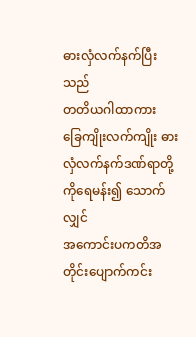ဓားလှံလက်နက်ပြီးသည်
တတိယဂါထာကား
ခြေကျိုးလက်ကျိုး ဓားလှံလက်နက်ဒဏ်ရာတို့ကိုရေမန်း၍ သောက်လျှင်
အကောင်းပကတိအတိုင်းပျောက်ကင်း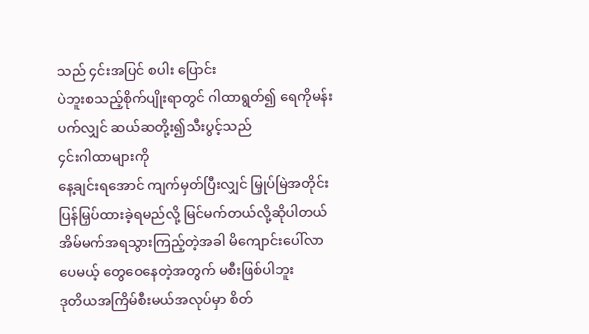သည် ၄င်းအပြင် စပါး ပြောင်း
ပဲဘူးစသည့်စိုက်ပျိုးရာတွင် ဂါထာရွတ်၍ ရေကိုမန်းပက်လျှင် ဆယ်ဆတို့း၍သီးပွင့်သည်
၄င်းဂါထာများကို
နေ့ချင်းရအောင် ကျက်မှတ်ပြီးလျှင် မြှုပ်မြဲအတိုင်းပြန်မြှပ်ထားခဲ့ရမည်လို့ မြင်မက်တယ်လို့ဆိုပါတယ်
အိမ်မက်အရသွားကြည့်တဲ့အခါ မိကျောင်းပေါ်လာပေမယ့် တွေဝေနေတဲ့အတွက် မစီးဖြစ်ပါဘူး
ဒုတိယအကြိမ်စီးမယ်အလုပ်မှာ စိတ်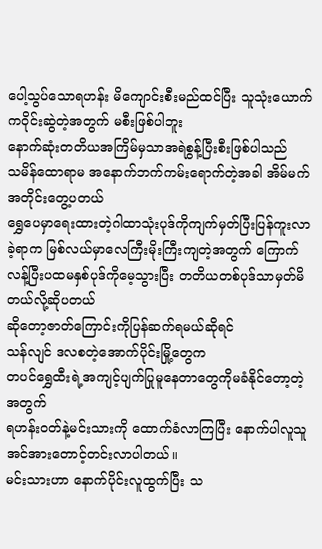ပေါ့သွပ်သောရဟန်း မိကျောင်းစီးမည်ထင်ပြီး သူသုံးယောက်ကဝိုင်းဆွဲတဲ့အတွက် မစီးဖြစ်ပါဘူး
နောက်ဆုံးတတိယအကြိမ်မှသာအရဲစွန့်ပြီးစီးဖြစ်ပါသည်
သမိန်ထောရာမ အနောက်ဘက်ကမ်းရောက်တဲ့အခါ အိမ်မက်အတိုင်းတွေ့ပတယ်
ရွှေပေမှာရေးထားတဲ့ဂါထာသုံးပုဒ်ကိုကျက်မှတ်ပြီးပြန်ကူးလာခဲ့ရာက မြစ်လယ်မှာလေကြီးမိုးကြီးကျတဲ့အတွက် ကြောက်လန့်ပြီးပထမနှစ်ပုဒ်ကိုမေ့သွားပြီး တတိယတစ်ပုဒ်သာမှတ်မိတယ်လို့ဆိုပတယ်
ဆိုတော့ဇာတ်ကြောင်းကိုပြန်ဆက်ရမယ်ဆိုရင်
သန်လျင် ဒလစတဲ့အောက်ပိုင်းမြို့တွေက
တပင်ရွှေထီးရဲ့အကျင့်ပျက်ပြုမူနေတာတွေကိုမခံနိုင်တော့တဲ့အတွက်
ရဟန်းဝတ်နဲ့မင်းသားကို ထောက်ခံလာကြပြီး နောက်ပါလူသူအင်အားတောင့်တင်းလာပါတယ်။
မင်းသားဟာ နောက်ပိုင်းလူထွက်ပြီး သ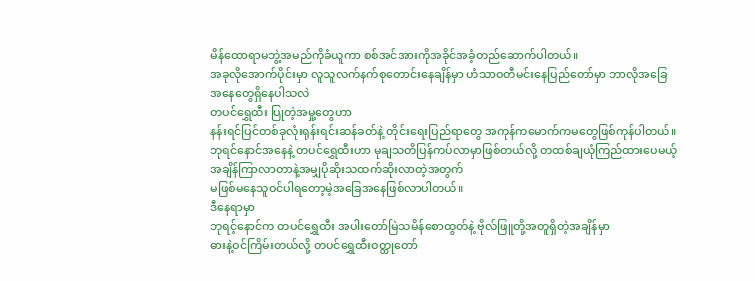မိန်ထောရာမဘွဲ့အမည်ကိုခံယူကာ စစ်အင်အားကိုအခိုင်အခံ့တည်ဆောက်ပါတယ်။
အခုလိုအောက်ပိုင်းမှာ လူသူလက်နက်စုတောင်းနေချိန်မှာ ဟံသာဝတီမင်းနေပြည်တော်မှာ ဘာလိုအခြေအနေတွေရှိနေပါသလဲ
တပင်ရွှေထီး ပြုတဲ့အမှု့တွေဟာ
နန်းရင်ပြင်တစ်ခုလုံးရုန်းရင်းဆန်ခတ်နဲ့ တိုင်းရေးပြည်ရာတွေ အကုန်ကမောက်ကမတွေဖြစ်ကုန်ပါတယ်။
ဘုရင်နောင်အနေနဲ့ တပင်ရွှေထီးဟာ မုချသတိပြန်ကပ်လာမှာဖြစ်တယ်လို့ တထစ်ချယုံကြည်ထားပေမယ့်
အချိန်ကြာလာတာနဲ့အမျှပိုဆိုးသထက်ဆိုးလာတဲ့အတွက်
မဖြစ်မနေသူဝင်ပါရတော့မဲ့အခြေအနေဖြစ်လာပါတယ်။
ဒီနေရာမှာ
ဘုရင့်နောင်က တပင်ရွှေထီး အပါးတော်မြဲသမိန်စောထွတ်နဲ့ ဗိုလ်ဖြူတို့အတူရှိတဲ့အချိန်မှာ
ဓားနဲ့ဝင်ကြိမ်းတယ်လို့ တပင်ရွှေထီးဝတ္ထုတော်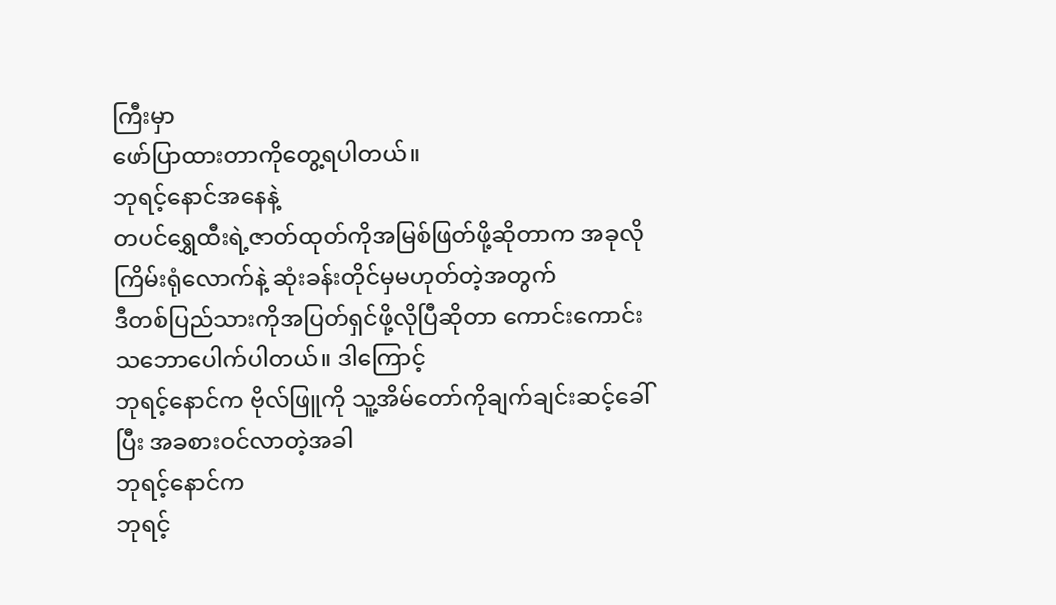ကြီးမှာ
ဖော်ပြာထားတာကိုတွေ့ရပါတယ်။
ဘုရင့်နောင်အနေနဲ့
တပင်ရွှေထီးရဲ့ဇာတ်ထုတ်ကိုအမြစ်ဖြတ်ဖို့ဆိုတာက အခုလိုကြိမ်းရုံလောက်နဲ့ ဆုံးခန်းတိုင်မှမဟုတ်တဲ့အတွက်
ဒီတစ်ပြည်သားကိုအပြတ်ရှင်ဖို့လိုပြီဆိုတာ ကောင်းကောင်းသဘောပေါက်ပါတယ်။ ဒါကြောင့်
ဘုရင့်နောင်က ဗိုလ်ဖြူကို သူ့အိမ်တော်ကိုချက်ချင်းဆင့်ခေါ်ပြီး အခစားဝင်လာတဲ့အခါ
ဘုရင့်နောင်က
ဘုရင့်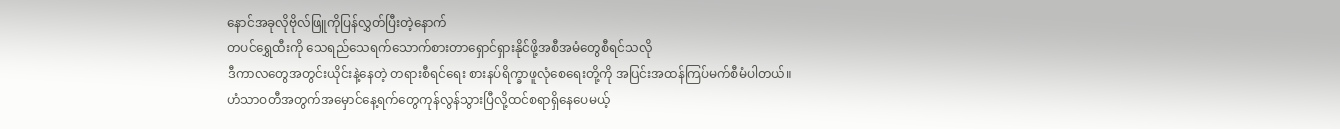နောင်အခုလိုဗိုလ်ဖြူကိုပြန်လွှတ်ပြီးတဲ့နောက်
တပင်ရွှေထီးကို သေရည်သေရက်သောက်စားတာရှောင်ရှားနိုင်ဖို့အစီအမံတွေစီရင်သလို
ဒီကာလတွေအတွင်းယိုင်းနဲ့နေတဲ့ တရားစီရင်ရေး စားနပ်ရိက္ခာဖူလုံစေရေးတို့ကို အပြင်းအထန်ကြပ်မက်စီမံပါတယ်။
ဟံသာဝတီအတွက်အမှောင်နေ့ရက်တွေကုန်လွန်သွားပြီလို့ထင်စရာရှိနေပေမယ့်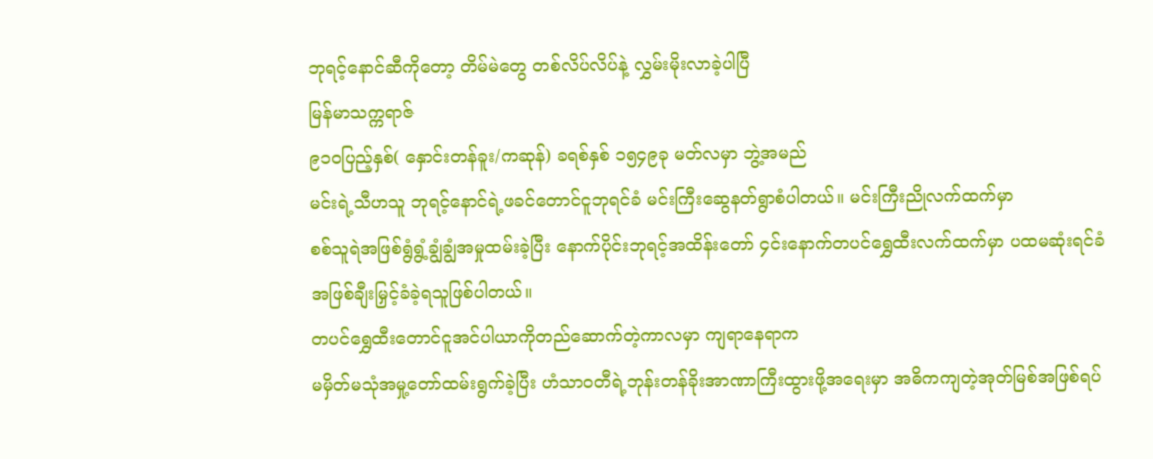ဘုရင့်နောင်ဆီကိုတော့ တိမ်မဲတွေ တစ်လိပ်လိပ်နဲ့ လွှမ်းမိုးလာခဲ့ပါပြီ
မြန်မာသက္ကရာဇ်
၉၁၀ပြည့်နှစ်( နှောင်းတန်ခူး/ကဆုန်) ခရစ်နှစ် ၁၅၄၉ခု မတ်လမှာ ဘွဲ့အမည်
မင်းရဲ့သီဟသူ ဘုရင့်နောင်ရဲ့ဖခင်တောင်ငူဘုရင်ခံ မင်းကြီးဆွေနတ်ရွာစံပါတယ်။ မင်းကြီးညိုလက်ထက်မှာ
စစ်သူရဲအဖြစ်ရွံရွံ့ချွံချွံအမှုထမ်းခဲ့ပြီး နောက်ပိုင်းဘုရင့်အထိန်းတော် ၄င်းနောက်တပင်ရွှေထီးလက်ထက်မှာ ပထမဆုံးရင်ခံအဖြစ်ချီးမြှင့်ခံခဲ့ရသူဖြစ်ပါတယ်။
တပင်ရွှေထီးတောင်ငူအင်ပါယာကိုတည်ဆောက်တဲ့ကာလမှာ ကျရာနေရာက
မမှိတ်မသုံအမှု့တော်ထမ်းရွက်ခဲ့ပြီး ဟံသာဝတီရဲ့ဘုန်းတန်ခိုးအာဏာကြီးထွားဖို့အရေးမှာ အဓိကကျတဲ့အုတ်မြစ်အဖြစ်ရပ်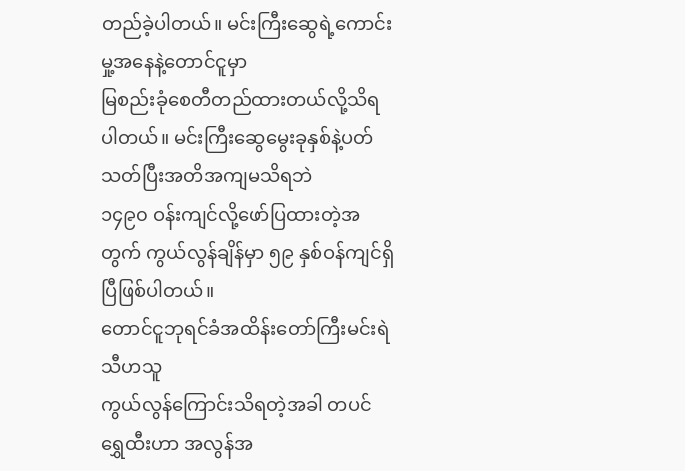တည်ခဲ့ပါတယ်။ မင်းကြီးဆွေရဲ့ကောင်းမှု့အနေနဲ့တောင်ငူမှာ
မြစည်းခုံစေတီတည်ထားတယ်လို့သိရပါတယ်။ မင်းကြီးဆွေမွေးခုနှစ်နဲ့ပတ်သတ်ပြီးအတိအကျမသိရဘဲ
၁၄၉၀ ဝန်းကျင်လို့ဖော်ပြထားတဲ့အတွက် ကွယ်လွန်ချိန်မှာ ၅၉ နှစ်ဝန်ကျင်ရှိပြီဖြစ်ပါတယ်။
တောင်ငူဘုရင်ခံအထိန်းတော်ကြီးမင်းရဲသီဟသူ
ကွယ်လွန်ကြောင်းသိရတဲ့အခါ တပင်ရွှေထီးဟာ အလွန်အ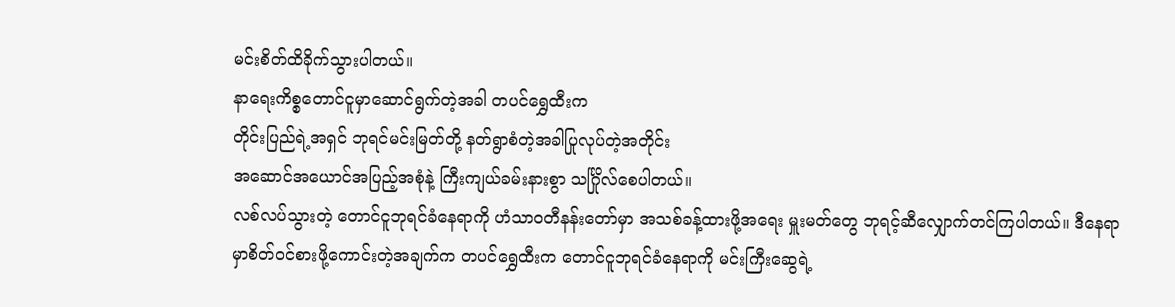မင်းစိတ်ထိခိုက်သွားပါတယ်။
နာရေးကိစ္စတောင်ငူမှာဆောင်ရွက်တဲ့အခါ တပင်ရွှေထီးက
တိုင်းပြည်ရဲ့အရှင် ဘုရင်မင်းမြတ်တို့ နတ်ရွာစံတဲ့အခါပြုလုပ်တဲ့အတိုင်း
အဆောင်အယောင်အပြည့်အစုံနဲ့ ကြီးကျယ်ခမ်းနားစွာ သင်္ဂြိုလ်စေပါတယ်။
လစ်လပ်သွားတဲ့ တောင်ငူဘုရင်ခံနေရာကို ဟံသာဝတီနန်းတော်မှာ အသစ်ခန့်ထားဖို့အရေး မှူးမတ်တွေ ဘုရင့်ဆီလျှောက်တင်ကြပါတယ်။ ဒီနေရာမှာစိတ်ဝင်စားဖို့ကောင်းတဲ့အချက်က တပင်ရွှေထီးက တောင်ငူဘုရင်ခံနေရာကို မင်းကြီးဆွေရဲ့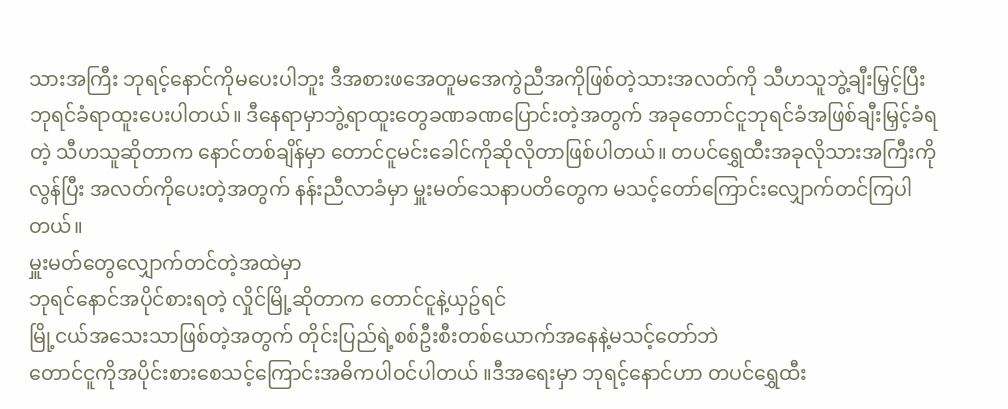သားအကြီး ဘုရင့်နောင်ကိုမပေးပါဘူး ဒီအစားဖအေတူမအေကွဲညီအကိုဖြစ်တဲ့သားအလတ်ကို သီဟသူဘွဲ့ချီးမြှင့်ပြီး ဘုရင်ခံရာထူးပေးပါတယ်။ ဒီနေရာမှာဘွဲ့ရာထူးတွေခဏခဏပြောင်းတဲ့အတွက် အခုတောင်ငူဘုရင်ခံအဖြစ်ချီးမြှင့်ခံရတဲ့ သီဟသူဆိုတာက နောင်တစ်ချိန်မှာ တောင်ငူမင်းခေါင်ကိုဆိုလိုတာဖြစ်ပါတယ်။ တပင်ရွှေထီးအခုလိုသားအကြီးကိုလွန်ပြီး အလတ်ကိုပေးတဲ့အတွက် နန်းညီလာခံမှာ မှူးမတ်သေနာပတိတွေက မသင့်တော်ကြောင်းလျှောက်တင်ကြပါတယ်။
မှူးမတ်တွေလျှောက်တင်တဲ့အထဲမှာ
ဘုရင်နောင်အပိုင်စားရတဲ့ လှိုင်မြို့ဆိုတာက တောင်ငူနဲ့ယှဥ်ရင်
မြို့ငယ်အသေးသာဖြစ်တဲ့အတွက် တိုင်းပြည်ရဲ့စစ်ဦးစီးတစ်ယောက်အနေနဲ့မသင့်တော်ဘဲ
တောင်ငူကိုအပိုင်းစားစေသင့်ကြောင်းအဓိကပါဝင်ပါတယ် ။ဒီအရေးမှာ ဘုရင့်နောင်ဟာ တပင်ရွှေထီး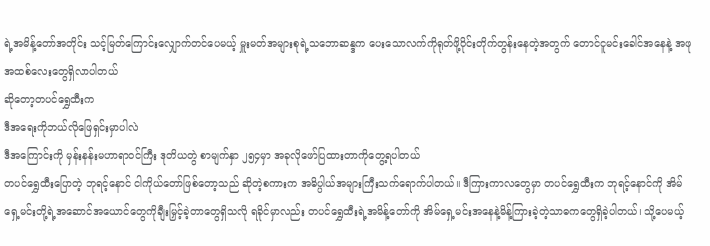ရဲ့အမိန့်တော်အတိုင်း သင့်မြတ်ကြောင်းလျှောက်တင်ပေမယ့် မှူးမတ်အများစုရဲ့သဘောဆန္ဒက ပေးသောလက်ကိုရုတ်ဖို့ဝိုင်းတိုက်တွန်းနေတဲ့အတွက် တောင်ငူမင်းခေါင်အနေနဲ့ အဖုအထစ်လေးတွေရှိလာပါတယ်
ဆိုတော့တပင်ရွှေထီးက
ဒီအရေးကိုဘယ်လိုဖြေရှင်းမှာပါလဲ
ဒီအကြောင်းကို မှန်းနန်းမဟာရာဝင်ကြီး ဒုတိယတွဲ စာမျက်နှာ ၂၅၄မှာ အခုလိုဖော်ပြထားတာကိုတွေ့ရပါတယ်
တပင်ရွှေထီးပြောတဲ့ ဘုရင့်နောင် ငါကိုယ်တော်ဖြစ်တော့သည် ဆိုတဲ့စကားက အဓိပ္ပါယ်အများကြီးသက်ရောက်ပါတယ်။ ဒီကြားကာလတွေမှာ တပင်ရွှေထီးက ဘုရင့်နောင်ကို အိမ်ရှေ့မင်းတို့ရဲ့အဆောင်အယောင်တွေကိုချီးမြှင့်ခဲ့တာတွေရှိသလို ရခိုင်မှာလည်း တပင်ရွှေထီးရဲ့အမိန့်တော်ကို အိမ်ရှေ့မင်းအနေနဲ့မိန့်ကြားခဲ့တဲ့သာဓကတွေရှိခဲ့ပါတယ်၊ သို့ပေမယ့်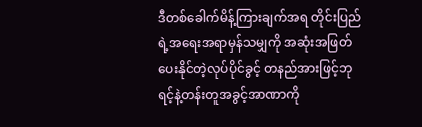ဒီတစ်ခေါက်မိန့်ကြားချက်အရ တိုင်းပြည်ရဲ့အရေးအရာမှန်သမျှကို အဆုံးအဖြတ်ပေးနိုင်တဲ့လုပ်ပိုင်ခွင့် တနည်အားဖြင့်ဘုရင့်နဲ့တန်းတူအခွင့်အာဏာကို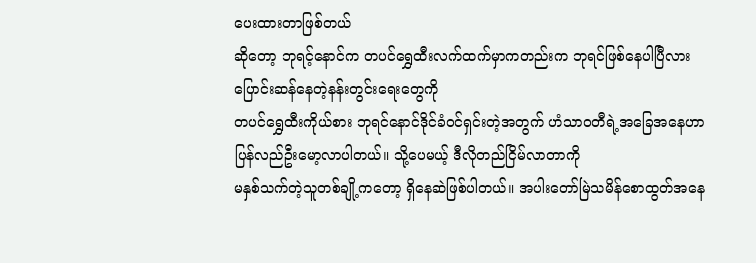ပေးထားတာဖြစ်တယ်
ဆိုတော့ ဘုရင့်နောင်က တပင်ရွှေထီးလက်ထက်မှာကတည်းက ဘုရင်ဖြစ်နေပါပြီလား
ပြောင်းဆန်နေတဲ့နန်းတွင်းရေးတွေကို
တပင်ရွှေထီးကိုယ်စား ဘုရင်နောင်ဒိုင်ခံဝင်ရှင်းတဲ့အတွက် ဟံသာဝတီရဲ့အခြေအနေဟာ
ပြန်လည်ဦးမော့လာပါတယ်။ သို့ပေမယ့် ဒီလိုတည်ငြိမ်လာတာကို
မနှစ်သက်တဲ့သူတစ်ချို့ကတော့ ရှိနေဆဲဖြစ်ပါတယ်။ အပါးတော်မြဲသမိန်စောထွတ်အနေ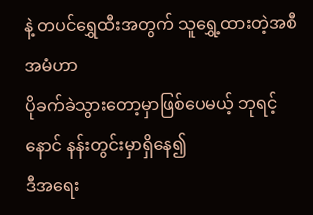နဲ့ တပင်ရွှေထီးအတွက် သူရွှေ့ထားတဲ့အစီအမံဟာ
ပိုခက်ခဲသွားတော့မှာဖြစ်ပေမယ့် ဘုရင့်နောင် နန်းတွင်းမှာရှိနေ၍
ဒီအရေး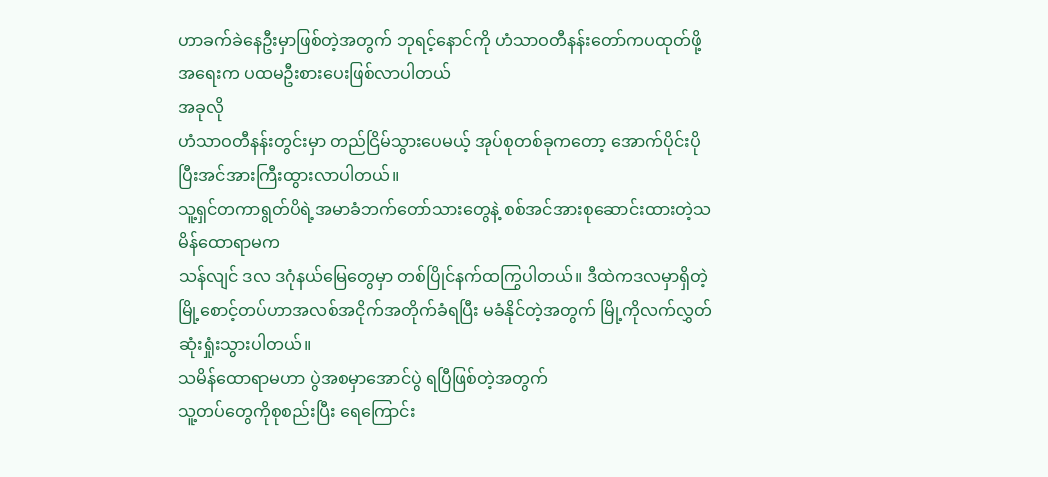ဟာခက်ခဲနေဦးမှာဖြစ်တဲ့အတွက် ဘုရင့်နောင်ကို ဟံသာဝတီနန်းတော်ကပထုတ်ဖို့အရေးက ပထမဦးစားပေးဖြစ်လာပါတယ်
အခုလို
ဟံသာဝတီနန်းတွင်းမှာ တည်ငြိမ်သွားပေမယ့် အုပ်စုတစ်ခုကတော့ အောက်ပိုင်းပိုပြီးအင်အားကြီးထွားလာပါတယ်။
သူ့ရှင်တကာရွတ်ပိရဲ့အမာခံဘက်တော်သားတွေနဲ့ စစ်အင်အားစုဆောင်းထားတဲ့သမိန်ထောရာမက
သန်လျင် ဒလ ဒဂုံနယ်မြေတွေမှာ တစ်ပြိုင်နက်ထကြွပါတယ်။ ဒီထဲကဒလမှာရှိတဲ့မြို့စောင့်တပ်ဟာအလစ်အငိုက်အတိုက်ခံရပြီး မခံနိုင်တဲ့အတွက် မြို့ကိုလက်လွှတ်ဆုံးရှုံးသွားပါတယ်။
သမိန်ထောရာမဟာ ပွဲအစမှာအောင်ပွဲ ရပြီဖြစ်တဲ့အတွက်
သူ့တပ်တွေကိုစုစည်းပြီး ရေကြောင်း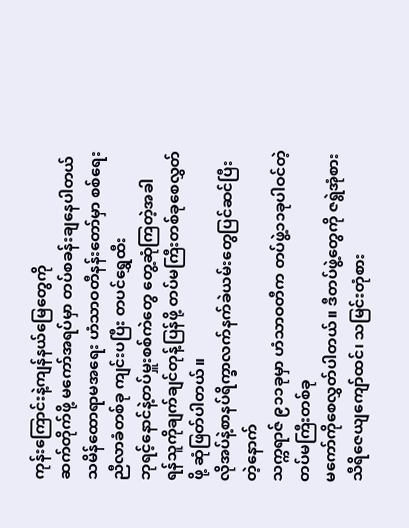ကုန်းကြောင်းနဲ့ကျန်နယ်မြေတွေကို
ဆက်တိုက်ဖို့ မကော်အရပ်မှာ တပ်စခန်းချနေပါတယ်
သမိန်ထောရာမအရေး ဟံသာဝတီနန်းတော်မှာ စစ်ရေးညီလာခံတစ်ခု ကျင်းပပြီး တပင်ရွှေထီး
ဘုရင့်နောင်နဲ့တပ်မှူးစစ်ကဲတွေ တွေ့ဆုံကြတဲ့အခါ
ရန်သူကိုချက်ချင်တုန့်ပြန်ဖို့ တပ်မကြီးတစ်ခုစေလွှတ်ဖို့ ဆုံဖြတ်ပါတယ်။
လိုအပ်နဲ့စာနပ်ရိက္ခာလက်နက်ခဲယမ်းတွေပြင်ဆင်ပြီးတဲ့နောက်
သက္ကရာဇ် ၉၁၁ခုမှာ ဟံသာဝတီက တပ်ဖွဲ့၁၁ခုပါဝင်တဲ့ တပ်မကြီးတစ်ခု
မကော်ကိုစေလွှတ်ပါတယ်။ ဒီတပ်ဖွဲ့တွေကို ဇရွဲအုံစား သီရိဇေယျကျော်ထင်၊ သမြင်းတုံစား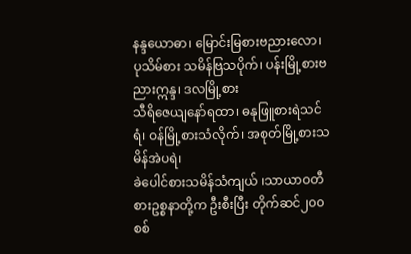နန္ဒယောဓာ၊ မြောင်းမြစားဗညားလော၊ ပုသိမ်စား သမိန်ဗြသပိုက်၊ ပန်းမြို့စားဗညားဣန္ဒ၊ ဒလမြို့စား
သီရိဇေယျနော်ရထာ၊ ဓနုဖြူစားရဲသင်ရံ၊ ဝန်မြို့စားသံလိုက်၊ အစုတ်မြို့စားသမိန်အဲပရဲ၊
ခဲပေါင်စားသမိန်သံကျယ် ၊သာယာဝတီစားဥစ္စနာတို့က ဦးစီးပြီး တိုက်ဆင်၂၀၀
စစ်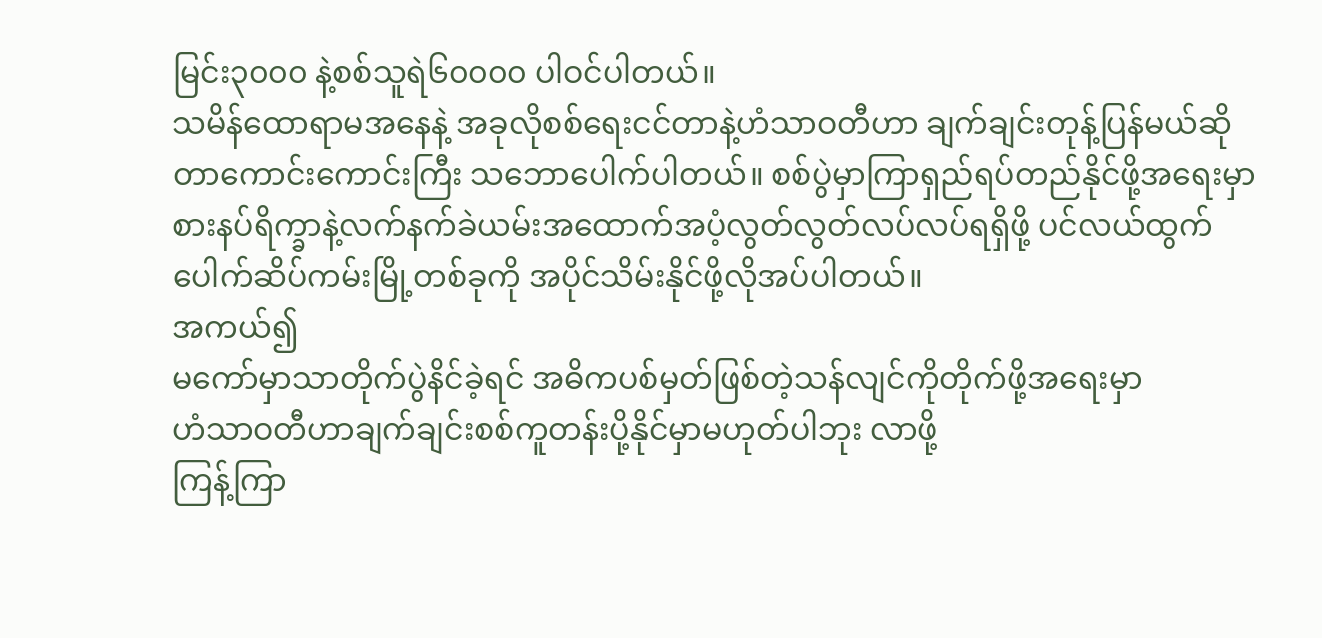မြင်း၃၀၀၀ နဲ့စစ်သူရဲ၆၀၀၀၀ ပါဝင်ပါတယ်။
သမိန်ထောရာမအနေနဲ့ အခုလိုစစ်ရေးငင်တာနဲ့ဟံသာဝတီဟာ ချက်ချင်းတုန့်ပြန်မယ်ဆိုတာကောင်းကောင်းကြီး သဘောပေါက်ပါတယ်။ စစ်ပွဲမှာကြာရှည်ရပ်တည်နိုင်ဖို့အရေးမှာ စားနပ်ရိက္ခာနဲ့လက်နက်ခဲယမ်းအထောက်အပံ့လွတ်လွတ်လပ်လပ်ရရှိဖို့ ပင်လယ်ထွက်ပေါက်ဆိပ်ကမ်းမြို့တစ်ခုကို အပိုင်သိမ်းနိုင်ဖို့လိုအပ်ပါတယ်။
အကယ်၍
မကော်မှာသာတိုက်ပွဲနိင်ခဲ့ရင် အဓိကပစ်မှတ်ဖြစ်တဲ့သန်လျင်ကိုတိုက်ဖို့အရေးမှာ
ဟံသာဝတီဟာချက်ချင်းစစ်ကူတန်းပို့နိုင်မှာမဟုတ်ပါဘုး လာဖို့
ကြန့်ကြာ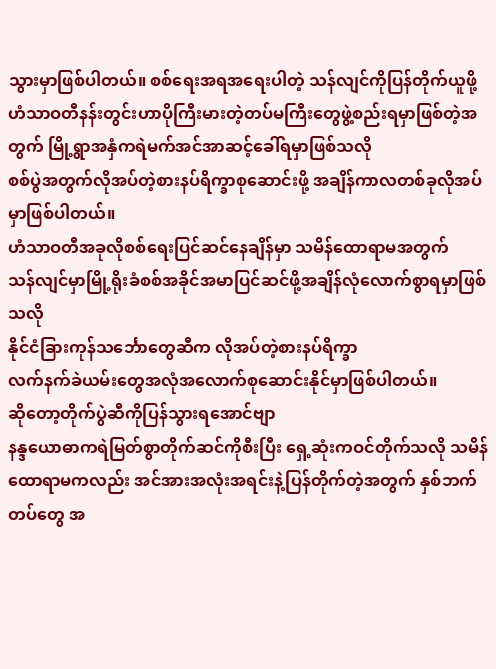သွားမှာဖြစ်ပါတယ်။ စစ်ရေးအရအရေးပါတဲ့ သန်လျင်ကိုပြန်တိုက်ယူဖို့
ဟံသာဝတီနန်းတွင်းဟာပိုကြီးမားတဲ့တပ်မကြီးတွေဖွဲ့စည်းရမှာဖြစ်တဲ့အတွက် မြို့ရွာအနှံကရဲမက်အင်အာဆင့်ခေါ်ရမှာဖြစ်သလို
စစ်ပွဲအတွက်လိုအပ်တဲ့စားနပ်ရိက္ခာစုဆောင်းဖို့ အချိန်ကာလတစ်ခုလိုအပ်မှာဖြစ်ပါတယ်။
ဟံသာဝတီအခုလိုစစ်ရေးပြင်ဆင်နေချိန်မှာ သမိန်ထောရာမအတွက်
သန်လျင်မှာမြို့ရိုးခံစစ်အခိုင်အမာပြင်ဆင်ဖို့အချိန်လုံလောက်စွာရမှာဖြစ်သလို
နိုင်ငံခြားကုန်သင်္ဘောတွေဆီက လိုအပ်တဲ့စားနပ်ရိက္ခာ
လက်နက်ခဲယမ်းတွေအလုံအလောက်စုဆောင်းနိုင်မှာဖြစ်ပါတယ်။
ဆိုတော့တိုက်ပွဲဆီကိုပြန်သွားရအောင်ဗျာ
နန္ဒယောဓာကရဲမြတ်စွာတိုက်ဆင်ကိုစီးပြီး ရှေ့ဆုံးကဝင်တိုက်သလို သမိန်ထောရာမကလည်း အင်အားအလုံးအရင်းနဲ့ပြန်တိုက်တဲ့အတွက် နှစ်ဘက်တပ်တွေ အ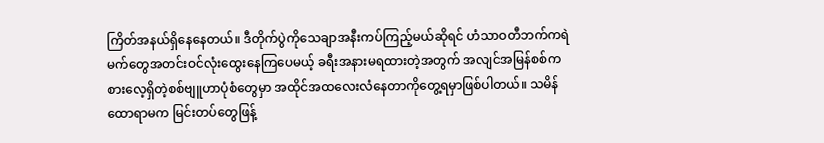ကြိတ်အနယ်ရှိနေနေတယ်။ ဒီတိုက်ပွဲကိုသေချာအနီးကပ်ကြည့်မယ်ဆိုရင် ဟံသာဝတီဘက်ကရဲမက်တွေအတင်းဝင်လုံးထွေးနေကြပေမယ့် ခရီးအနားမရထားတဲ့အတွက် အလျင်အမြန်စစ်ကစားလေ့ရှိတဲ့စစ်ဗျူဟာပုံစံတွေမှာ အထိုင်အထလေးလံနေတာကိုတွေ့ရမှာဖြစ်ပါတယ်။ သမိန်ထောရာမက မြင်းတပ်တွေဖြန့်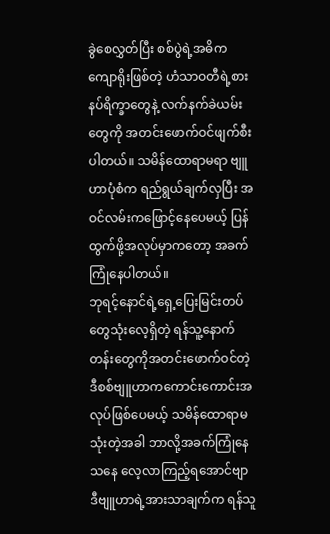ခွဲစေလွှတ်ပြီး စစ်ပွဲရဲ့အဓိကကျောရိုးဖြစ်တဲ့ ဟံသာဝတီရဲ့စားနပ်ရိက္ခာတွေနဲ့ လက်နက်ခဲယမ်းတွေကို အတင်းဖောက်ဝင်ဖျက်စီးပါတယ်။ သမိန်ထောရာမရာ ဗျူဟာပုံစံက ရည်ရွယ်ချက်လှပြီး အဝင်လမ်းကဖြောင့်နေပေမယ့် ပြန်ထွက်ဖို့အလုပ်မှာကတော့ အခက်ကြုံနေပါတယ်။
ဘုရင့်နောင်ရဲ့ရှေ့ပြေးမြင်းတပ်တွေသုံးလေ့ရှိတဲ့ ရန်သူ့နောက်တန်းတွေကိုအတင်းဖောက်ဝင်တဲ့ဒီစစ်ဗျူဟာကကောင်းကောင်းအလုပ်ဖြစ်ပေမယ့် သမိန်ထောရာမသုံးတဲ့အခါ ဘာလို့အခက်ကြုံနေသနေ လေ့လာကြည့်ရအောင်ဗျာ
ဒီဗျူဟာရဲ့အားသာချက်က ရန်သူ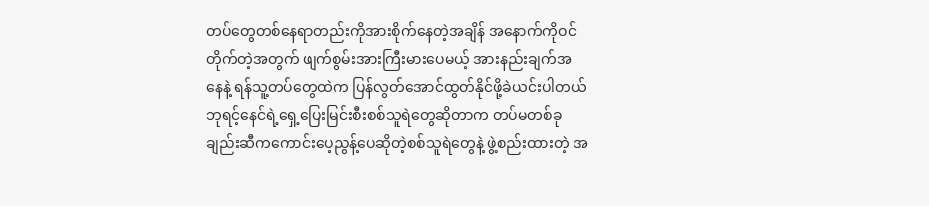တပ်တွေတစ်နေရာတည်းကိုအားစိုက်နေတဲ့အချိန် အနောက်ကိုဝင်တိုက်တဲ့အတွက် ဖျက်စွမ်းအားကြီးမားပေမယ့် အားနည်းချက်အနေနဲ့ ရန်သူ့တပ်တွေထဲက ပြန်လွတ်အောင်ထွတ်နိုင်ဖို့ခဲယင်းပါတယ်
ဘုရင့်နေင်ရဲ့ရှေ့ပြေးမြင်းစီးစစ်သူရဲတွေဆိုတာက တပ်မတစ်ခုချည်းဆီကကောင်းပေ့ညွန့်ပေဆိုတဲ့စစ်သူရဲတွေနဲ့ ဖွဲ့စည်းထားတဲ့ အ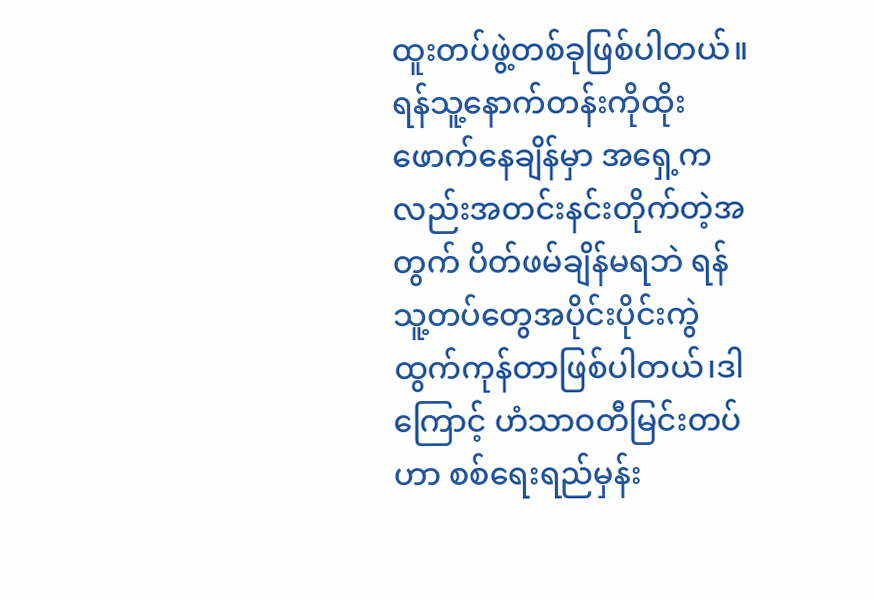ထူးတပ်ဖွဲ့တစ်ခုဖြစ်ပါတယ်။ ရန်သူ့နောက်တန်းကိုထိုးဖောက်နေချိန်မှာ အရှေ့ကလည်းအတင်းနင်းတိုက်တဲ့အတွက် ပိတ်ဖမ်ချိန်မရဘဲ ရန်သူ့တပ်တွေအပိုင်းပိုင်းကွဲထွက်ကုန်တာဖြစ်ပါတယ်၊ဒါ ကြောင့် ဟံသာဝတီမြင်းတပ်ဟာ စစ်ရေးရည်မှန်း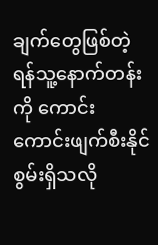ချက်တွေဖြစ်တဲ့ ရန်သူ့နောက်တန်းကို ကောင်းကောင်းဖျက်စီးနိုင်စွမ်းရှိသလို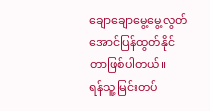ချောချောမွေ့မွေ့လွတ်အောင်ပြန်ထွတ်နိုင်တာဖြစ်ပါတယ်။
ရန်သူ့မြင်းတပ်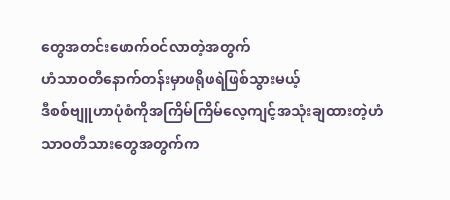တွေအတင်းဖောက်ဝင်လာတဲ့အတွက်
ဟံသာဝတီနောက်တန်းမှာဖရိုဖရဲဖြစ်သွားမယ့်
ဒီစစ်ဗျူဟာပုံစံကိုအကြိမ်ကြိမ်လေ့ကျင့်အသုံးချထားတဲ့ဟံသာဝတီသားတွေအတွက်က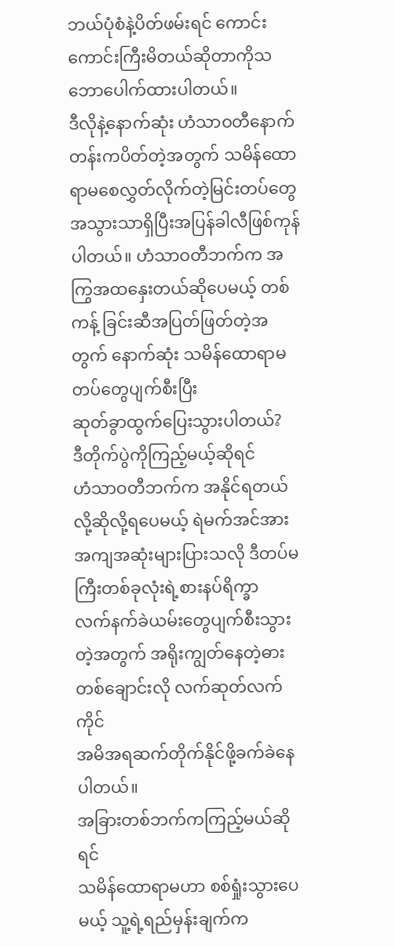ဘယ်ပုံစံနဲ့ပိတ်ဖမ်းရင် ကောင်းကောင်းကြီးမိတယ်ဆိုတာကိုသဘောပေါက်ထားပါတယ်။
ဒီလိုနဲ့နောက်ဆုံး ဟံသာဝတီနောက်တန်းကပိတ်တဲ့အတွက် သမိန်ထောရာမစေလွှတ်လိုက်တဲ့မြင်းတပ်တွေ
အသွားသာရှိပြီးအပြန်ခါလီဖြစ်ကုန်ပါတယ်။ ဟံသာဝတီဘက်က အကြွအထနှေးတယ်ဆိုပေမယ့် တစ်ကန့် ခြင်းဆီအပြတ်ဖြတ်တဲ့အတွက် နောက်ဆုံး သမိန်ထောရာမ တပ်တွေပျက်စီးပြီး
ဆုတ်ခွာထွက်ပြေးသွားပါတယ်?
ဒီတိုက်ပွဲကိုကြည့်မယ့်ဆိုရင်
ဟံသာဝတီဘက်က အနိုင်ရတယ်လို့ဆိုလို့ရပေမယ့် ရဲမက်အင်အားအကျအဆုံးများပြားသလို ဒီတပ်မကြီးတစ်ခုလုံးရဲ့စားနပ်ရိက္ခာ
လက်နက်ခဲယမ်းတွေပျက်စီးသွားတဲ့အတွက် အရိုးကျွတ်နေတဲ့ဓားတစ်ချောင်းလို လက်ဆုတ်လက်ကိုင်
အမိအရဆက်တိုက်နိုင်ဖို့ခက်ခဲနေပါတယ်။
အခြားတစ်ဘက်ကကြည့်မယ်ဆိုရင်
သမိန်ထောရာမဟာ စစ်ရှုံးသွားပေမယ့် သူ့ရဲ့ရည်မှန်းချက်က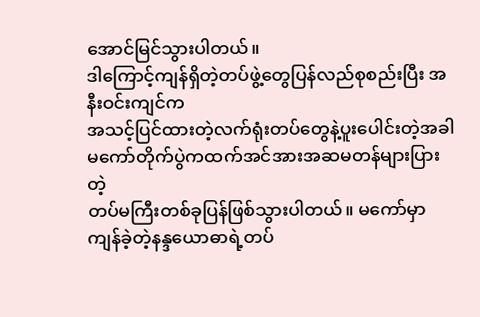အောင်မြင်သွားပါတယ်။
ဒါကြောင့်ကျန်ရှိတဲ့တပ်ဖွဲ့တွေပြန်လည်စုစည်းပြီး အနီးဝင်းကျင်က
အသင့်ပြင်ထားတဲ့လက်ရုံးတပ်တွေနဲ့ပူးပေါင်းတဲ့အခါ မကော်တိုက်ပွဲကထက်အင်အားအဆမတန်များပြားတဲ့
တပ်မကြီးတစ်ခုပြန်ဖြစ်သွားပါတယ်။ မကော်မှာကျန်ခဲ့တဲ့နန္ဒယောဓာရဲ့တပ်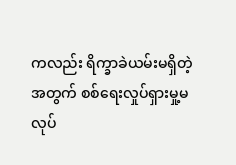ကလည်း ရိက္ခာခဲယမ်းမရှိတဲ့အတွက် စစ်ရေးလှုပ်ရှားမှု့မလုပ်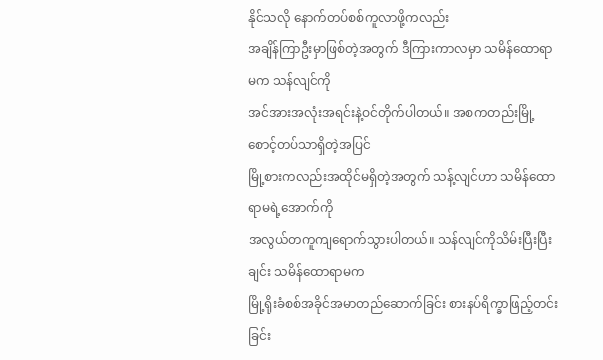နိုင်သလို နောက်တပ်စစ်ကူလာဖို့ကလည်း
အချိန်ကြာဦးမှာဖြစ်တဲ့အတွက် ဒီကြားကာလမှာ သမိန်ထောရာမက သန်လျင်ကို
အင်အားအလုံးအရင်းနဲ့ဝင်တိုက်ပါတယ်။ အစကတည်းမြို့စောင့်တပ်သာရှိတဲ့အပြင်
မြို့စားကလည်းအထိုင်မရှိတဲ့အတွက် သန့်လျင်ဟာ သမိန်ထောရာမရဲ့အောက်ကို
အလွယ်တကူကျရောက်သွားပါတယ်။ သန်လျင်ကိုသိမ်းပြီးပြီးချင်း သမိန်ထောရာမက
မြို့ရိုးခံစစ်အခိုင်အမာတည်ဆောက်ခြင်း စားနပ်ရိက္ခာဖြည့်တင်းခြင်း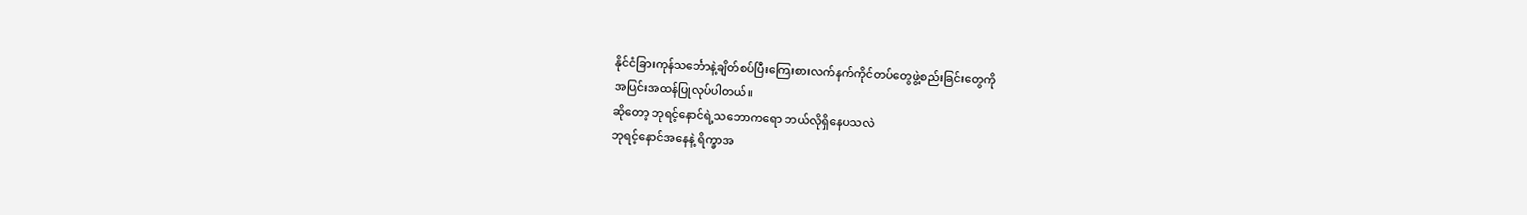နိုင်ငံခြားကုန်သင်္ဘောနဲ့ချိတ်စပ်ပြီးကြေးစားလက်နက်ကိုင်တပ်တွေဖွဲ့စည်းခြင်းတွေကို
အပြင်းအထန်ပြုလုပ်ပါတယ်။
ဆိုတော့ ဘုရင့်နောင်ရဲ့သဘောကရော ဘယ်လိုရှိနေပသလဲ
ဘုရင့်နောင်အနေနဲ့ ရိက္ခာအ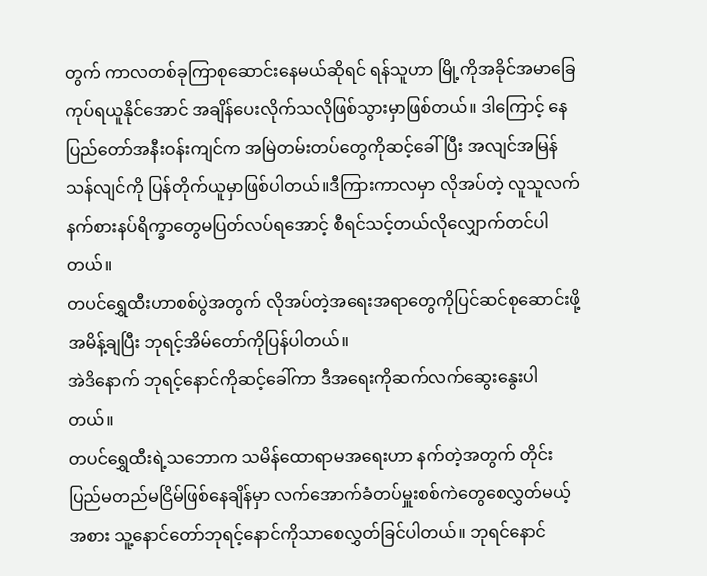တွက် ကာလတစ်ခုကြာစုဆောင်းနေမယ်ဆိုရင် ရန်သူဟာ မြို့ကိုအခိုင်အမာခြေကုပ်ရယူနိုင်အောင် အချိန်ပေးလိုက်သလိုဖြစ်သွားမှာဖြစ်တယ်။ ဒါကြောင့် နေပြည်တော်အနီးဝန်းကျင်က အမြဲတမ်းတပ်တွေကိုဆင့်ခေါ်ပြီး အလျင်အမြန်သန်လျင်ကို ပြန်တိုက်ယူမှာဖြစ်ပါတယ်။ဒီကြားကာလမှာ လိုအပ်တဲ့ လူသူလက်နက်စားနပ်ရိက္ခာတွေမပြတ်လပ်ရအောင့် စီရင်သင့်တယ်လိုလျှောက်တင်ပါတယ်။
တပင်ရွှေထီးဟာစစ်ပွဲအတွက် လိုအပ်တဲ့အရေးအရာတွေကိုပြင်ဆင်စုဆောင်းဖို့အမိန့်ချပြီး ဘုရင့်အိမ်တော်ကိုပြန်ပါတယ်။
အဲဒိနောက် ဘုရင့်နောင်ကိုဆင့်ခေါ်ကာ ဒီအရေးကိုဆက်လက်ဆွေးနွေးပါတယ်။
တပင်ရွှေထီးရဲ့သဘောက သမိန်ထောရာမအရေးဟာ နက်တဲ့အတွက် တိုင်းပြည်မတည်မငြိမ်ဖြစ်နေချိန်မှာ လက်အောက်ခံတပ်မှူးစစ်ကဲတွေစေလွှတ်မယ့်အစား သူ့နောင်တော်ဘုရင့်နောင်ကိုသာစေလွှတ်ခြင်ပါတယ်။ ဘုရင်နောင်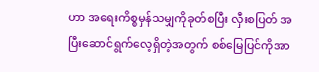ဟာ အရေးကိစ္စမှန်သမျှကိုခုတ်စပြီး လှီးစပြတ် အပြီးဆောင်ရွက်လေ့ရှိတဲ့အတွက် စစ်မြေပြင်ကိုအာ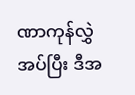ဏာကုန်လွှဲအပ်ပြီး ဒီအ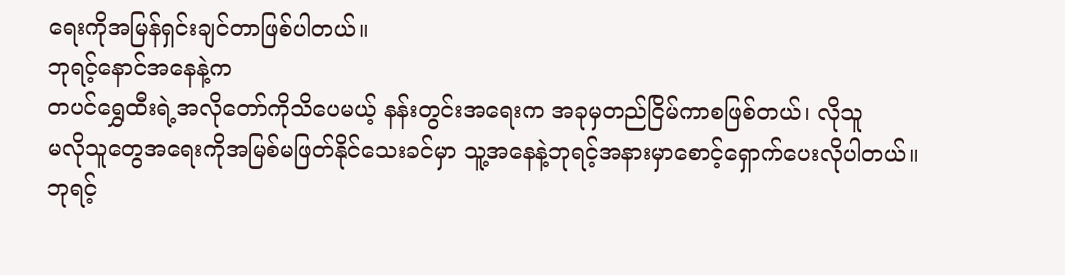ရေးကိုအမြန်ရှင်းချင်တာဖြစ်ပါတယ်။
ဘုရင့်နောင်အနေနဲ့က
တပင်ရွှေထီးရဲ့အလိုတော်ကိုသိပေမယ့် နန်းတွင်းအရေးက အခုမှတည်ငြိမ်ကာစဖြစ်တယ်၊ လိုသူ
မလိုသူတွေအရေးကိုအမြစ်မဖြတ်နိုင်သေးခင်မှာ သူ့အနေနဲ့ဘုရင့်အနားမှာစောင့်ရှောက်ပေးလိုပါတယ်။
ဘုရင့်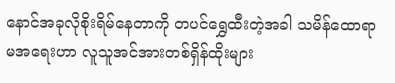နောင်အခုလိုစိုးရိမ်နေတာကို တပင်ရွှေထီးတဲ့အခါ သမိန်ထောရာမအရေးဟာ လူသူအင်အားတစ်ရှိန်ထိုးများ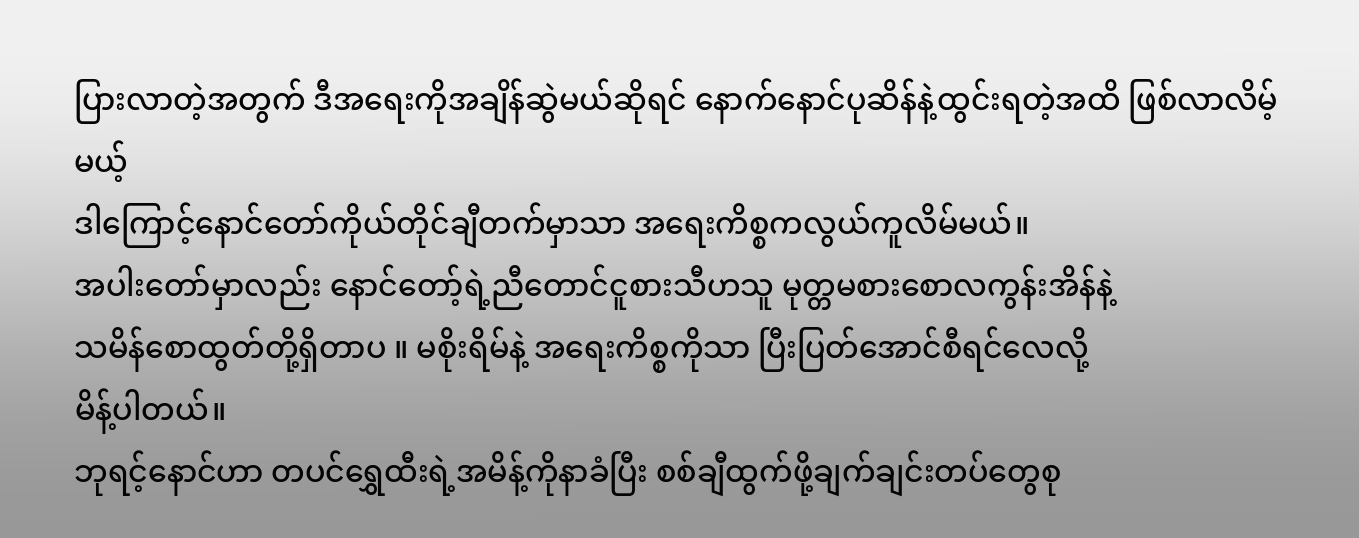ပြားလာတဲ့အတွက် ဒီအရေးကိုအချိန်ဆွဲမယ်ဆိုရင် နောက်နောင်ပုဆိန်နဲ့ထွင်းရတဲ့အထိ ဖြစ်လာလိမ့်မယ့်
ဒါကြောင့်နောင်တော်ကိုယ်တိုင်ချီတက်မှာသာ အရေးကိစ္စကလွယ်ကူလိမ်မယ်။
အပါးတော်မှာလည်း နောင်တော့်ရဲ့ညီတောင်ငူစားသီဟသူ မုတ္တမစားစောလကွန်းအိန်နဲ့
သမိန်စောထွတ်တို့ရှိတာပ ။ မစိုးရိမ်နဲ့ အရေးကိစ္စကိုသာ ပြီးပြတ်အောင်စီရင်လေလို့
မိန့်ပါတယ်။
ဘုရင့်နောင်ဟာ တပင်ရွှေထီးရဲ့အမိန့်ကိုနာခံပြီး စစ်ချီထွက်ဖို့ချက်ချင်းတပ်တွေစု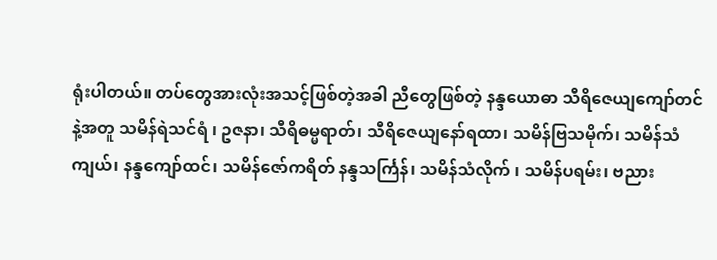ရုံးပါတယ်။ တပ်တွေအားလုံးအသင့်ဖြစ်တဲ့အခါ ညီတွေဖြစ်တဲ့ နန္ဒယောဓာ သီရိဇေယျကျော်တင်နဲ့အတူ သမိန်ရဲသင်ရံ ၊ ဥဇနာ၊ သီရိဓမ္မရာတ်၊ သီရိဇေယျနော်ရထာ၊ သမိန်ဗြသမိုက်၊ သမိန်သံကျယ်၊ နန္ဒကျော်ထင်၊ သမိန်ဇော်ကရိတ် နန္ဒသင်္ကြန်၊ သမိန်သံလိုက် ၊ သမိန်ပရမ်း၊ ဗညား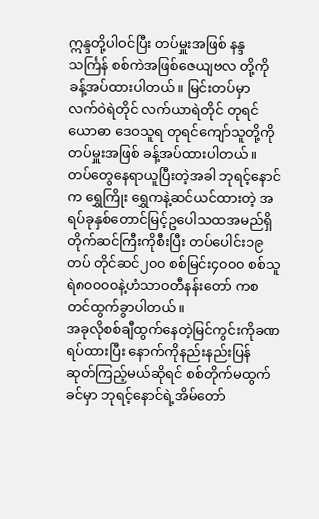ဣန္ဒတို့ပါဝင်ပြီး တပ်မှူးအဖြစ် နန္ဒသင်္ကြန် စစ်ကဲအဖြစ်ဇေယျဗလ တို့ကိုခန့်အပ်ထားပါတယ်။ မြင်းတပ်မှာ လက်ဝဲရဲတိုင် လက်ယာရဲတိုင် တုရင်ယောဓာ ဒေဝသူရ တုရင်ကျော်သူတို့ကိုတပ်မှူးအဖြစ် ခန့်အပ်ထားပါတယ်။ တပ်တွေနေရာယူပြီးတဲ့အခါ ဘုရင့်နောင်က ရွှေကြိုး ရွှေကနဲ့ဆင်ယင်ထားတဲ့ အရပ်ခုနှစ်တောင်မြင့်ဥပေါသထအမည်ရှိတိုက်ဆင်ကြီးကိုစီးပြီး တပ်ပေါင်း၁၉တပ် တိုင်ဆင်၂၀၀ စစ်မြင်း၄၀၀၀ စစ်သူရဲ၈၀၀၀၀နဲ့ဟံသာဝတီနန်းတော် ကစတင်ထွက်ခွာပါတယ်။
အခုလိုစစ်ချီထွက်နေတဲ့မြင်ကွင်းကိုခဏရပ်ထားပြီး နောက်ကိုနည်းနည်းပြန်ဆုတ်ကြည့်မယ်ဆိုရင် စစ်တိုက်မထွက်ခင်မှာ ဘုရင့်နောင်ရဲ့အိမ်တော်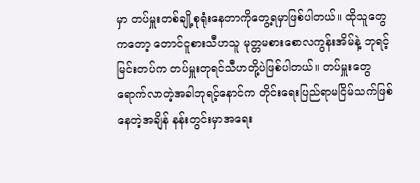မှာ တပ်မှူးတစ်ချို့စုရုံးနေတာကိုတွေ့ရမှာဖြစ်ပါတယ်။ ထိုသူတွေကတော့ တောင်ငူစားသီဟသူ မုတ္တမစားစောလကွန်းအိမ်နဲ့ ဘုရင့်မြင်းတပ်က တပ်မှူးတုရင်သီဟတို့ပဲဖြစ်ပါတယ်။ တပ်မှူးတွေရောက်လာတဲ့အခါဘုရင့်နောင်က တိုင်းရေးပြည်ရာမငြိမ်သက်ဖြစ်နေတဲ့အချိန် နန်းတွင်းမှာအရေး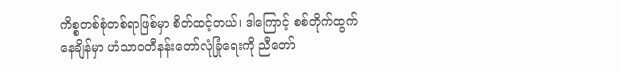ကိစ္စတစ်စုံတစ်ရာဖြစ်မှာ စိတ်ထင့်တယ်၊ ဒါကြောင့် စစ်တိုက်ထွက်နေချိန်မှာ ဟံသာဝတီနန်းတော်လုံခြုံရေးကို ညီတော်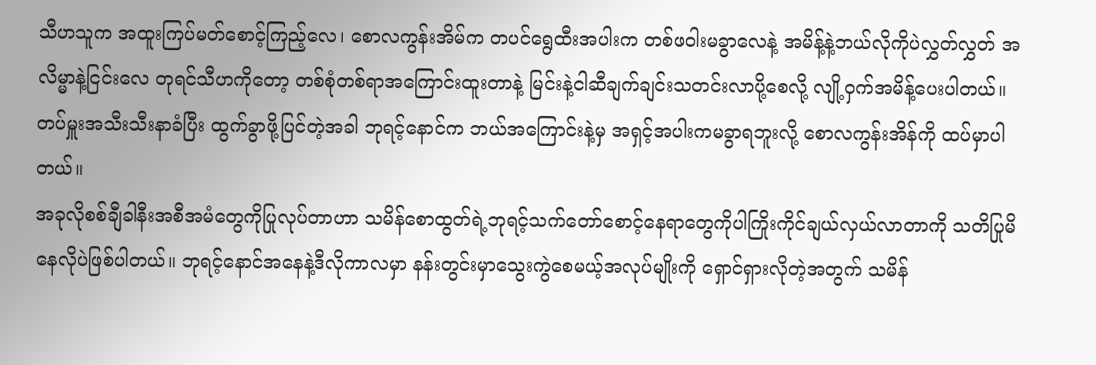သီဟသူက အထူးကြပ်မတ်စောင့်ကြည့်လေ၊ စောလကွန်းအိမ်က တပင်ရွေထီးအပါးက တစ်ဖဝါးမခွာလေနဲ့ အမိန့်နဲ့ဘယ်လိုကိုပဲလွှတ်လွှတ် အလိမ္မာနဲ့ငြင်းလေ တုရင်သီဟကိုတော့ တစ်စုံတစ်ရာအကြောင်းထူးတာနဲ့ မြင်းနဲ့ငါဆီချက်ချင်းသတင်းလာပို့စေလို့ လျို့ဝှက်အမိန့်ပေးပါတယ်။ တပ်မှူးအသီးသီးနာခံပြီး ထွက်ခွာဖို့ပြင်တဲ့အခါ ဘုရင့်နောင်က ဘယ်အကြောင်းနဲ့မှ အရှင့်အပါးကမခွာရဘူးလို့ စောလကွန်းအိန်ကို ထပ်မှာပါတယ်။
အခုလိုစစ်ချီခါနီးအစီအမံတွေကိုပြုလုပ်တာဟာ သမိန်စောထွတ်ရဲ့ဘုရင့်သက်တော်စောင့်နေရာတွေကိုပါကြိုးကိုင်ချယ်လှယ်လာတာကို သတိပြုမိနေလိုပဲဖြစ်ပါတယ်။ ဘုရင့်နောင်အနေနဲ့ဒီလိုကာလမှာ နန်းတွင်းမှာသွေးကွဲစေမယ့်အလုပ်မျိုးကို ရှောင်ရှားလိုတဲ့အတွက် သမိန်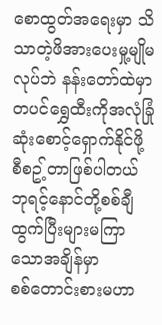စောထွတ်အရေးမှာ သိသာတဲ့ဖိအားပေးမှု့မျိုမလုပ်ဘဲ နန်းတော်ထဲမှာ တပင်ရွှေထီးကိုအလုံခြုံဆုံးစောင့်ရှောက်နိုင်ဖို့ စီစဥ့်တာဖြစ်ပါတယ်
ဘုရင့်နောင်တို့စစ်ချီထွက်ပြီးများမကြာသောအချိန်မှာ
စစ်တောင်းစားမဟာ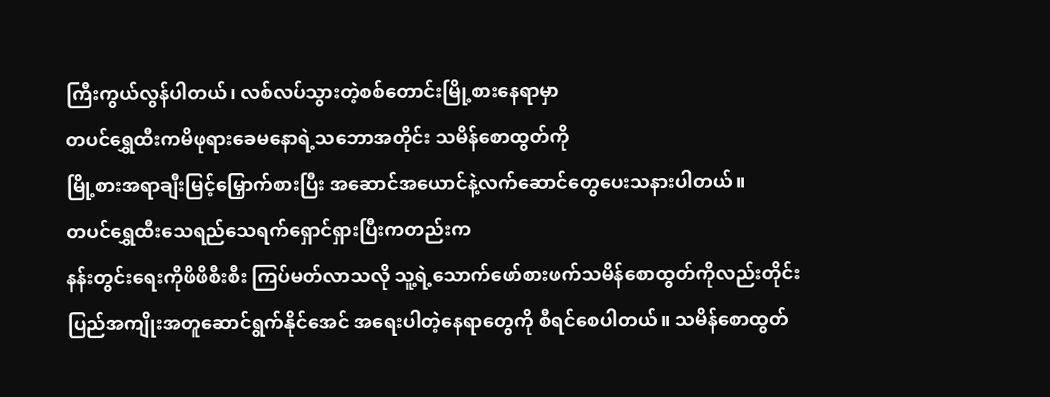ကြီးကွယ်လွန်ပါတယ်၊ လစ်လပ်သွားတဲ့စစ်တောင်းမြို့စားနေရာမှာ
တပင်ရွှေထီးကမိဖုရားခေမနောရဲ့သဘောအတိုင်း သမိန်စောထွတ်ကို
မြို့စားအရာချီးမြင့်မြှောက်စားပြီး အဆောင်အယောင်နဲ့လက်ဆောင်တွေပေးသနားပါတယ်။
တပင်ရွှေထီးသေရည်သေရက်ရှောင်ရှားပြီးကတည်းက
နန်းတွင်းရေးကိုဖိဖိစီးစီး ကြပ်မတ်လာသလို သူ့ရဲ့သောက်ဖော်စားဖက်သမိန်စောထွတ်ကိုလည်းတိုင်းပြည်အကျိုးအတူဆောင်ရွက်နိုင်အေင် အရေးပါတဲ့နေရာတွေကို စီရင်စေပါတယ်။ သမိန်စောထွတ်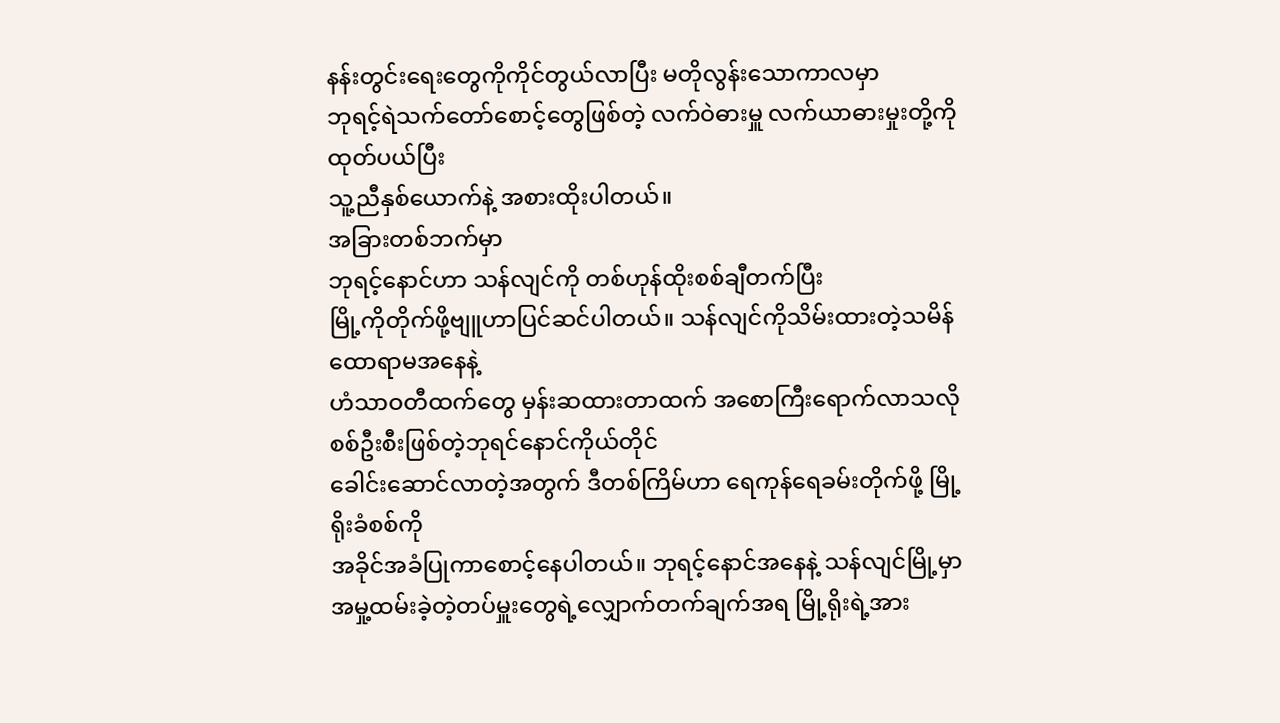နန်းတွင်းရေးတွေကိုကိုင်တွယ်လာပြီး မတိုလွန်းသောကာလမှာ
ဘုရင့်ရဲသက်တော်စောင့်တွေဖြစ်တဲ့ လက်ဝဲဓားမှူ လက်ယာဓားမှုးတို့ကိုထုတ်ပယ်ပြီး
သူ့ညီနှစ်ယောက်နဲ့ အစားထိုးပါတယ်။
အခြားတစ်ဘက်မှာ
ဘုရင့်နောင်ဟာ သန်လျင်ကို တစ်ဟုန်ထိုးစစ်ချီတက်ပြီး
မြို့ကိုတိုက်ဖို့ဗျူဟာပြင်ဆင်ပါတယ်။ သန်လျင်ကိုသိမ်းထားတဲ့သမိန်ထောရာမအနေနဲ့
ဟံသာဝတီထက်တွေ မှန်းဆထားတာထက် အစောကြီးရောက်လာသလို စစ်ဦးစီးဖြစ်တဲ့ဘုရင်နောင်ကိုယ်တိုင်
ခေါင်းဆောင်လာတဲ့အတွက် ဒီတစ်ကြိမ်ဟာ ရေကုန်ရေခမ်းတိုက်ဖို့ မြို့ရိုးခံစစ်ကို
အခိုင်အခံပြုကာစောင့်နေပါတယ်။ ဘုရင့်နောင်အနေနဲ့ သန်လျင်မြို့မှာ
အမှု့ထမ်းခဲ့တဲ့တပ်မှူးတွေရဲ့လျှောက်တက်ချက်အရ မြို့ရိုးရဲ့အား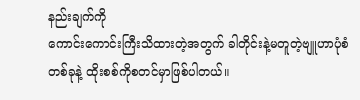နည်းချက်ကို
ကောင်းကောင်းကြီးသိထားတဲ့အတွက် ခါတိုင်းနဲ့မတူတဲ့ဗျူဟာပုံစံတစ်ခုနဲ့ ထိုးစစ်ကိုစတင်မှာဖြစ်ပါတယ်။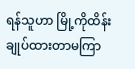ရန်သူဟာ မြို့ကိုထိန်းချုပ်ထားတာမကြာ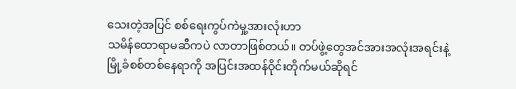သေးတဲ့အပြင် စစ်ရေးကွပ်ကဲမှု့အားလုံးဟာ
သမိန်ထောရာမဆီကပဲ လာတာဖြစ်တယ်။ တပ်ဖွဲ့တွေအင်အားအလုံးအရင်းနဲ့
မြို့ခံစစ်တစ်နေရာကို အပြင်းအထန်ဝိုင်းတိုက်မယ်ဆိုရင်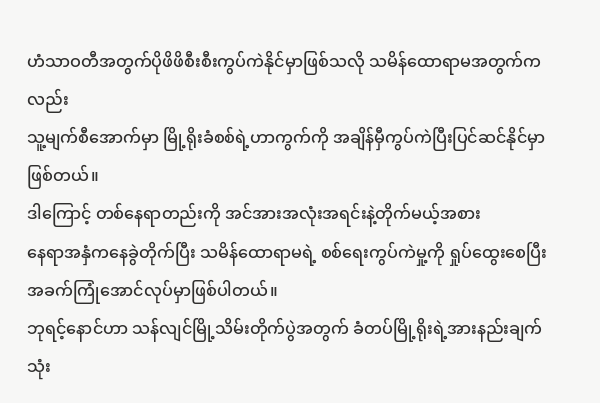ဟံသာဝတီအတွက်ပိုဖိဖိစီးစီးကွပ်ကဲနိုင်မှာဖြစ်သလို သမိန်ထောရာမအတွက်ကလည်း
သူ့မျက်စီအောက်မှာ မြို့ရိုးခံစစ်ရဲ့ဟာကွက်ကို အချိန်မှီကွပ်ကဲပြီးပြင်ဆင်နိုင်မှာဖြစ်တယ်။
ဒါကြောင့် တစ်နေရာတည်းကို အင်အားအလုံးအရင်းနဲ့တိုက်မယ့်အစား
နေရာအနှံကနေခွဲတိုက်ပြီး သမိန်ထောရာမရဲ့ စစ်ရေးကွပ်ကဲမှု့ကို ရှုပ်ထွေးစေပြီးအခက်ကြုံအောင်လုပ်မှာဖြစ်ပါတယ်။
ဘုရင့်နောင်ဟာ သန်လျင်မြို့သိမ်းတိုက်ပွဲအတွက် ခံတပ်မြို့ရိုးရဲ့အားနည်းချက်သုံး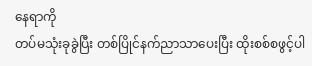နေရာကို
တပ်မသုံးခုခွဲပြီး တစ်ပြိုင်နက်ညာသာပေးပြီး ထိုးစစ်စဖွင့်ပါ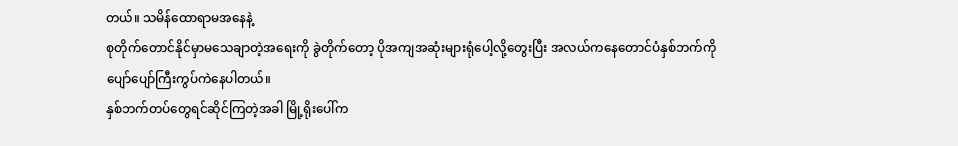တယ်။ သမိန်ထောရာမအနေနဲ့
စုတိုက်တောင်နိုင်မှာမသေချာတဲ့အရေးကို ခွဲတိုက်တော့ ပိုအကျအဆုံးများရုံပေါ့လို့တွေးပြီး အလယ်ကနေတောင်ပံနှစ်ဘက်ကို ပျော်ပျော်ကြီးကွပ်ကဲနေပါတယ်။
နှစ်ဘက်တပ်တွေရင်ဆိုင်ကြတဲ့အခါ မြို့ရိုးပေါ်က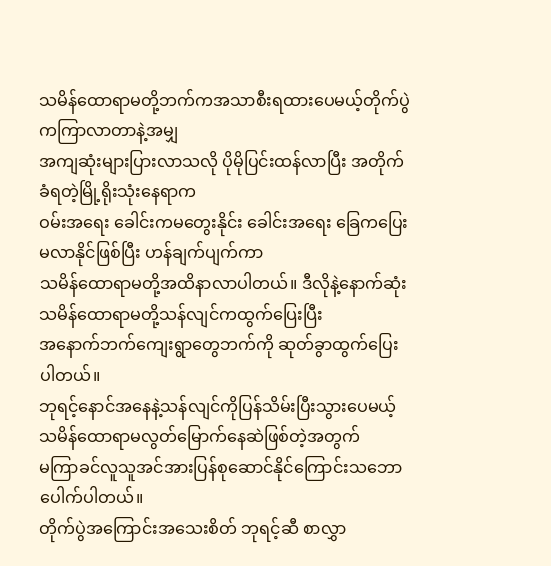သမိန်ထောရာမတို့ဘက်ကအသာစီးရထားပေမယ့်တိုက်ပွဲကကြာလာတာနဲ့အမျှ
အကျဆုံးများပြားလာသလို ပိုမိုပြင်းထန်လာပြီး အတိုက်ခံရတဲ့မြို့ရိုးသုံးနေရာက
ဝမ်းအရေး ခေါင်းကမတွေးနိုင်း ခေါင်းအရေး ခြေကပြေးမလာနိုင်ဖြစ်ပြီး ဟန်ချက်ပျက်ကာ
သမိန်ထောရာမတို့အထိနာလာပါတယ်။ ဒီလိုနဲ့နောက်ဆုံး သမိန်ထောရာမတို့သန်လျင်ကထွက်ပြေးပြီး
အနောက်ဘက်ကျေးရွာတွေဘက်ကို ဆုတ်ခွာထွက်ပြေးပါတယ်။
ဘုရင့်နောင်အနေနဲ့သန်လျင်ကိုပြန်သိမ်းပြီးသွားပေမယ့်
သမိန်ထောရာမလွတ်မြောက်နေဆဲဖြစ်တဲ့အတွက်
မကြာခင်လူသူအင်အားပြန်စုဆောင်နိုင်ကြောင်းသဘောပေါက်ပါတယ်။
တိုက်ပွဲအကြောင်းအသေးစိတ် ဘုရင့်ဆီ စာလွှာ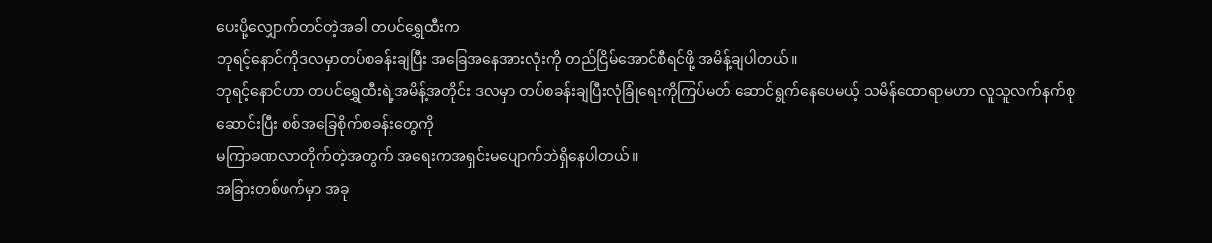ပေးပို့လျှောက်တင်တဲ့အခါ တပင်ရွှေထီးက
ဘုရင့်နောင်ကိုဒလမှာတပ်စခန်းချပြီး အခြေအနေအားလုံးကို တည်ငြိမ်အောင်စီရင်ဖို့ အမိန့်ချပါတယ်။
ဘုရင့်နောင်ဟာ တပင်ရွှေထီးရဲ့အမိန့်အတိုင်း ဒလမှာ တပ်စခန်းချပြီးလုံခြုံရေးကိုကြပ်မတ် ဆောင်ရွက်နေပေမယ့် သမိန်ထောရာမဟာ လူသူလက်နက်စုဆောင်းပြီး စစ်အခြေစိုက်စခန်းတွေကို
မကြာခဏလာတိုက်တဲ့အတွက် အရေးကအရှင်းမပျောက်ဘဲရှိနေပါတယ်။
အခြားတစ်ဖက်မှာ အခု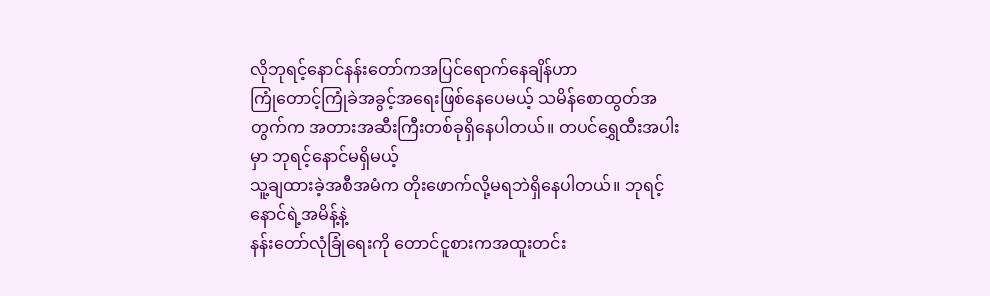လိုဘုရင့်နောင်နန်းတော်ကအပြင်ရောက်နေချိန်ဟာ
ကြုံတောင့်ကြုံခဲအခွင့်အရေးဖြစ်နေပေမယ့် သမိန်စောထွတ်အတွက်က အတားအဆီးကြီးတစ်ခုရှိနေပါတယ်။ တပင်ရွှေထီးအပါးမှာ ဘုရင့်နောင်မရှိမယ့်
သူ့ချထားခဲ့အစီအမံက တိုးဖောက်လို့မရဘဲရှိနေပါတယ်။ ဘုရင့်နောင်ရဲ့အမိန့်နဲ့
နန်းတော်လုံခြုံရေးကို တောင်ငူစားကအထူးတင်း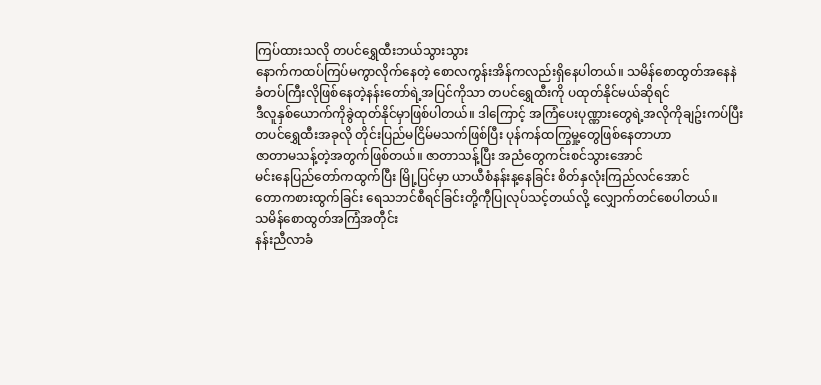ကြပ်ထားသလို တပင်ရွှေထီးဘယ်သွားသွား
နောက်ကထပ်ကြပ်မကွာလိုက်နေတဲ့ စောလကွန်းအိန်ကလည်းရှိနေပါတယ်။ သမိန်စောထွတ်အနေနဲ
ခံတပ်ကြီးလိုဖြစ်နေတဲ့နန်းတော်ရဲ့အပြင်ကိုသာ တပင်ရွှေထီးကို ပထုတ်နိုင်မယ်ဆိုရင်
ဒီလူနှစ်ယောက်ကိုခွဲထုတ်နိုင်မှာဖြစ်ပါတယ်။ ဒါကြောင့် အကြံပေးပုဏ္ဏားတွေရဲ့အလိုကိုချဥ်းကပ်ပြီး
တပင်ရွှေထီးအခုလို တိုင်းပြည်မငြိမ်မသက်ဖြစ်ပြီး ပုန်ကန်ထကြွမှု့တွေဖြစ်နေတာဟာ
ဇာတာမသန့်တဲ့အတွက်ဖြစ်တယ်။ ဇာတာသန့်ပြီး အညံတွေကင်းစင်သွားအောင်
မင်းနေပြည်တော်ကထွက်ပြီး မြို့ပြင်မှာ ယာယီစံနန်းန့နေခြင်း စိတ်နှလုံးကြည်လင်အောင်
တောကစားထွက်ခြင်း ရေသဘင်စီရင်ခြင်းတို့ကီုပြုလုပ်သင့်တယ်လို့ လျှောက်တင်စေပါတယ်။
သမိန်စောထွတ်အကြံအတီုင်း
နန်းညီလာခံ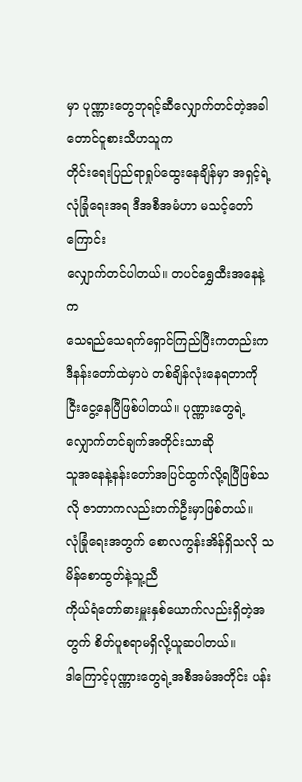မှာ ပုဏ္ဏားတွေဘုရင့်ဆီလျှောက်တင်တဲ့အခါ တောင်ငူစားသီဟသူက
တိုင်းရေးပြည်ရာရှုပ်ထွေးနေချိန်မှာ အရှင့်ရဲ့လုံခြုံရေးအရ ဒီအစီအမံဟာ မသင့်တော်ကြောင်း
လျှောက်တင်ပါတယ်။ တပင်ရွှေထီးအနေနဲ့က
သေရည်သေရက်ရှောင်ကြည်ပြီးကတည်းက ဒီနန်းတော်ထဲမှာပဲ တစ်ချိန်လုံးနေရတာကို
ငြီးငွေ့နေပြီဖြစ်ပါတယ်။ ပုဏ္ဏားတွေရဲ့လျှောက်တင်ချက်အတိုင်းသာဆို
သူအနေနဲ့နန်းတော်အပြင်ထွက်လို့ရပြီဖြစ်သလို ဇာတာကလည်းတက်ဦးမှာဖြစ်တယ်။
လုံခြုံရေးအတွက် စောလကွန်းအိန်ရှိသလို သမိန်စောထွတ်နဲ့သူ့ညီ
ကိုယ်ရံတော်ဓားမှူးနှစ်ယောက်လည်းရှိတဲ့အတွက် စိတ်ပူစရာမရှိလို့ယူဆပါတယ်။
ဒါကြောင့်ပုဏ္ဏားတွေရဲ့အစီအမံအတိုင်း ပန်း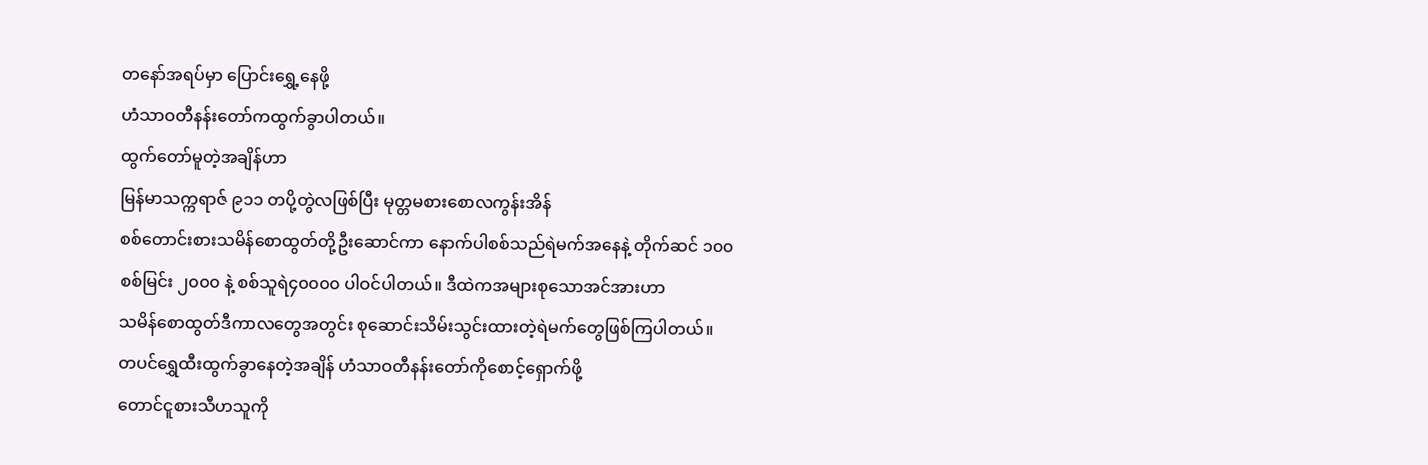တနော်အရပ်မှာ ပြောင်းရွှေ့နေဖို့
ဟံသာဝတီနန်းတော်ကထွက်ခွာပါတယ်။
ထွက်တော်မူတဲ့အချိန်ဟာ
မြန်မာသက္ကရာဇ် ၉၁၁ တပို့တွဲလဖြစ်ပြီး မုတ္တမစားစောလကွန်းအိန်
စစ်တောင်းစားသမိန်စောထွတ်တို့ဦးဆောင်ကာ နောက်ပါစစ်သည်ရဲမက်အနေနဲ့ တိုက်ဆင် ၁၀၀
စစ်မြင်း ၂၀၀၀ နဲ့ စစ်သူရဲ၄၀၀၀၀ ပါဝင်ပါတယ်။ ဒီထဲကအများစုသောအင်အားဟာ
သမိန်စောထွတ်ဒီကာလတွေအတွင်း စုဆောင်းသိမ်းသွင်းထားတဲ့ရဲမက်တွေဖြစ်ကြပါတယ်။
တပင်ရွှေထီးထွက်ခွာနေတဲ့အချိန် ဟံသာဝတီနန်းတော်ကိုစောင့်ရှောက်ဖို့
တောင်ငူစားသီဟသူကို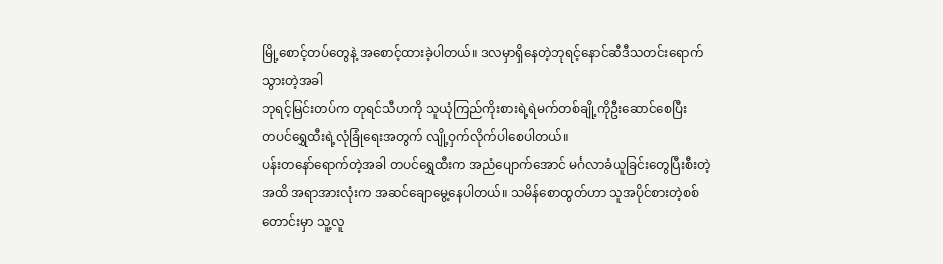မြို့စောင့်တပ်တွေနဲ့ အစောင့်ထားခဲ့ပါတယ်။ ဒလမှာရှိနေတဲ့ဘုရင့်နောင်ဆီဒီသတင်းရောက်သွားတဲ့အခါ
ဘုရင့်မြင်းတပ်က တုရင်သီဟကို သူယုံကြည်ကိုးစားရဲ့ရဲမက်တစ်ချို့ကိုဦးဆောင်စေပြီး
တပင်ရွှေထီးရဲ့လုံခြုံရေးအတွက် လျို့ဝှက်လိုက်ပါစေပါတယ်။
ပန်းတနော်ရောက်တဲ့အခါ တပင်ရွှေထီးက အညံပျောက်အောင် မင်္ဂလာခံယူခြင်းတွေပြီးစီးတဲ့အထိ အရာအားလုံးက အဆင်ချောမွေ့နေပါတယ်။ သမိန်စောထွတ်ဟာ သူအပိုင်စားတဲ့စစ်တောင်းမှာ သူ့လူ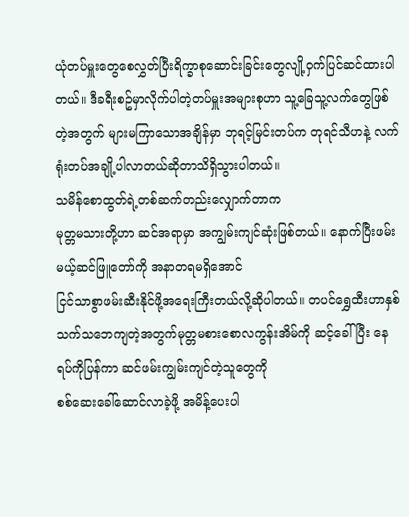ယုံတပ်မှူးတွေစေလွှတ်ပြီးရိက္ခာစုဆောင်းခြင်းတွေလျို့ဝှက်ပြင်ဆင်ထားပါတယ်။ ဒီခရီးစဥ်မှာလိုက်ပါတဲ့တပ်မှူးအများစုဟာ သူ့ခြေသူ့လက်တွေဖြစ်တဲ့အတွက် များမကြာသောအချိန်မှာ ဘုရင့်မြင်းတပ်က တုရင်သီဟနဲ့ လက်ရုံးတပ်အချို့ပါလာတယ်ဆိုတာသိရှိသွားပါတယ်။
သမိန်စောထွတ်ရဲ့တစ်ဆက်တည်းလျှောက်တာက
မုတ္တမသားတို့ဟာ ဆင်အရာမှာ အကျွမ်းကျင်ဆုံးဖြစ်တယ်။ နောက်ပြီးဖမ်းမယ့်ဆင်ဖြူတော်ကို အနာတရမရှိအောင်
ငြင်သာစွာဖမ်းဆီးနိုင်ဖို့အရေးကြီးတယ်လို့ဆိုပါတယ်။ တပင်ရွှေထီးဟာနှစ်သက်သဘေကျတဲ့အတွက်မုတ္တမစားစောလကွန်းအိမ်ကို ဆင့်ခေါ်ပြီး နေရပ်ကိုပြန်ကာ ဆင်ဖမ်းကျွမ်းကျင်တဲ့သူတွေကို
စစ်ဆေးခေါ်ဆောင်လာခဲ့ဖို့ အမိန့်ပေးပါ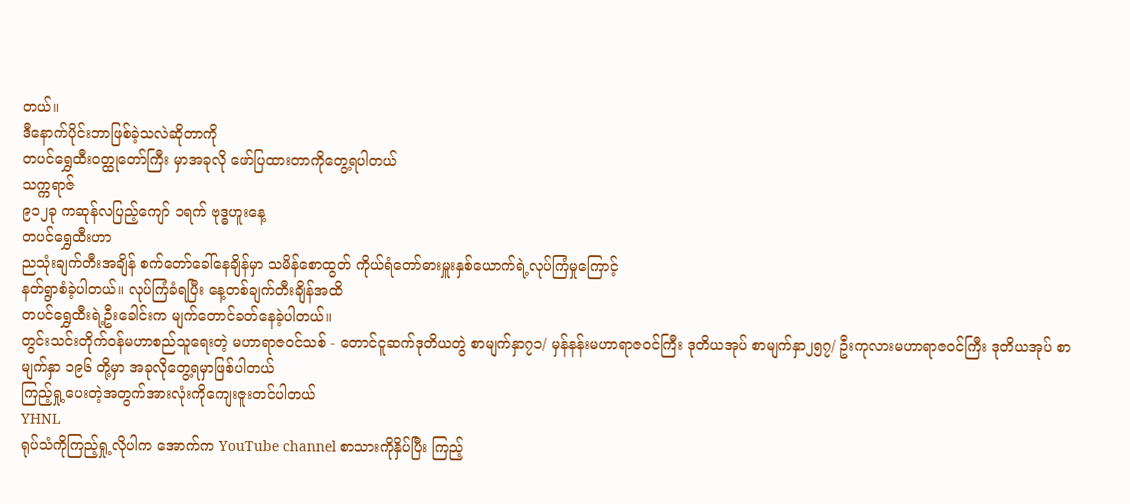တယ်။
ဒီနောက်ပိုင်းဘာဖြစ်ခဲ့သလဲဆိုတာကို
တပင်ရွှေထီးဝတ္ထုတော်ကြီး မှာအခုလို ဖော်ပြထားတာကိုတွေ့ရပါတယ်
သက္ကရာဇ်
၉၁၂ခု ကဆုန်လပြည့်ကျော် ၁ရက် ဗုဒ္ဓဟူးနေ့
တပင်ရွှေထီးဟာ
ညသုံးချက်တီးအချိန် စက်တော်ခေါ်နေချိန်မှာ သမိန်စောထွတ် ကိုယ်ရံတော်ဓားမှူးနှစ်ယောက်ရဲ့လုပ်ကြံမှုကြောင့်
နတ်ရွာစံခဲ့ပါတယ်။ လုပ်ကြံခံရပြီး နေ့တစ်ချက်တီးချိန်အထိ
တပင်ရွှေထီးရဲ့ဦးခေါင်းက မျက်တောင်ခတ်နေခဲ့ပါတယ်။
တွင်းသင်းတိုက်ဝန်မဟာစည်သူရေးတဲ့ မဟာရာဇဝင်သစ် - တောင်ငူဆက်ဒုတိယတွဲ စာမျက်နှာ၇၁/ မှန်နန်းမဟာရာဇဝင်ကြီး ဒုတိယအုပ် စာမျက်နှာ၂၅၇/ ဦးကုလားမဟာရာဇဝင်ကြီး ဒုတိယအုပ် စာမျက်နှာ ၁၉၆ တို့မှာ အခုလိုတွေ့ရမှာဖြစ်ပါတယ်
ကြည့်ရှု့ပေးတဲ့အတွက်အားလုံးကိုကျေးဇူးတင်ပါတယ်
YHNL
ရုပ်သံကိုကြည့်ရှု့လိုပါက အောက်က YouTube channel စာသားကိုနှိပ်ပြီး ကြည့်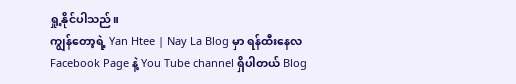ရှု့နိုင်ပါသည်။
ကျွန်တော့ရဲ့ Yan Htee | Nay La Blog မှာ ရန်ထီးနေလ Facebook Page နဲ့ You Tube channel ရှိပါတယ် Blog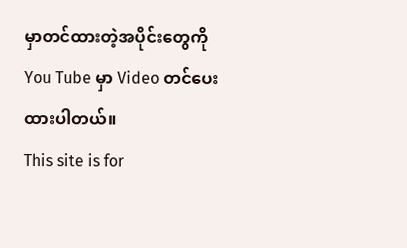မှာတင်ထားတဲ့အပိုင်းတွေကို You Tube မှာ Video တင်ပေးထားပါတယ်။
This site is for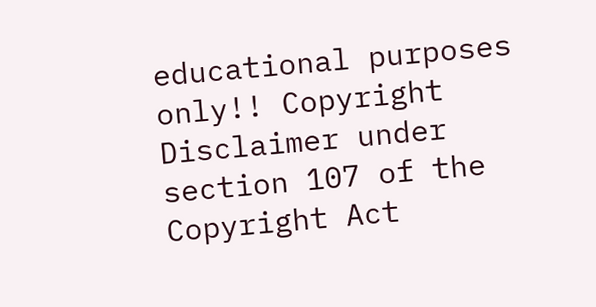educational purposes only!! Copyright Disclaimer under section 107 of the Copyright Act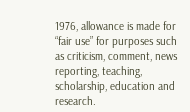1976, allowance is made for “fair use” for purposes such as criticism, comment, news reporting, teaching, scholarship, education and research.